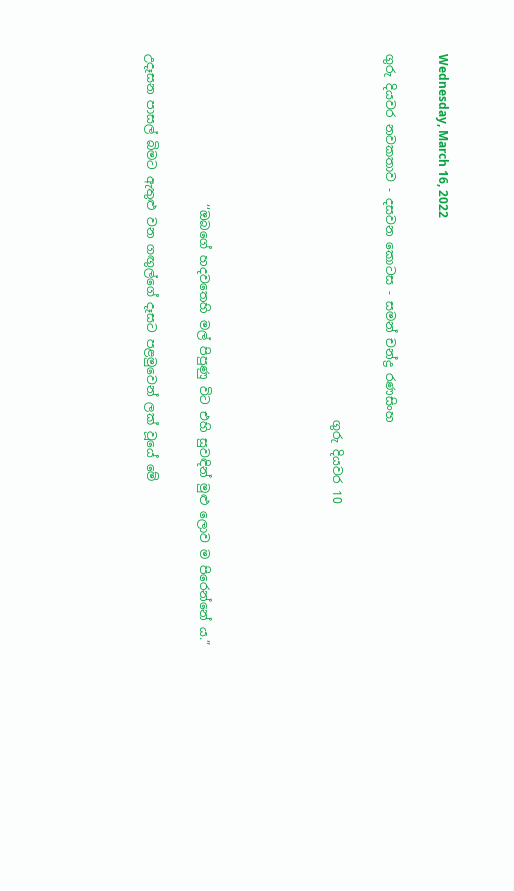Wednesday, March 16, 2022

ගුරු දියවර නවකතාව - දසවන කොටස - සමන් චන්ද්‍ර රණසිංහ

                                                             ගුරු දියවර 10




                         ‘‘ඔබගේ හදවතෙහි මල් පිපුණු විට එහි සුවඳින් මුළු ලොව ම පිරෙන්නේ ය.”

උදෑසන පාසල් බිමට ඇතුළු වන ගඟුල්ගේ දෑසට පළමුවෙන් ලක් වූයේ මේ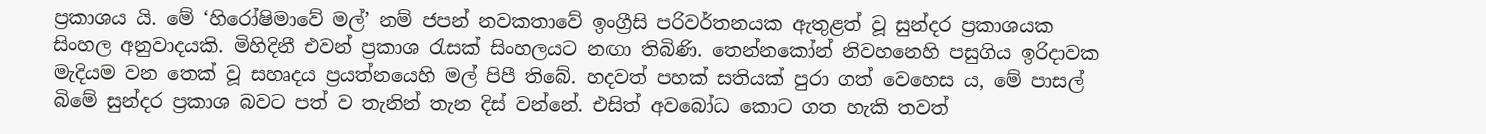ප්‍රකාශය යි. මේ ‘හිරෝෂිමාවේ මල්’ නම් ජපන් නවකතාවේ ඉංග්‍රීසි පරිවර්තනයක ඇතුළත් වූ සුන්දර ප්‍රකාශයක සිංහල අනුවාදයකි. මිහිදිනී එවන් ප්‍රකාශ රැසක් සිංහලයට නඟා තිබිණි. තෙන්නකෝන් නිවහනෙහි පසුගිය ඉරිදාවක මැදියම වන තෙක් වූ සහෘදය ප්‍රයත්නයෙහි මල් පිපී තිබේ. හදවත් පහක් සතියක් පුරා ගත් වෙහෙස ය, මේ පාසල් බිමේ සුන්දර ප්‍රකාශ බවට පත් ව තැනින් තැන දිස් වන්නේ. එසිත් අවබෝධ කොට ගත හැකි තවත්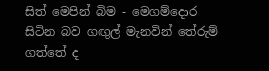සිත් මෙපින් බිම - මෙගම්දොර සිටින බව ගඟුල් මැනවින් තේරුම් ගත්තේ ද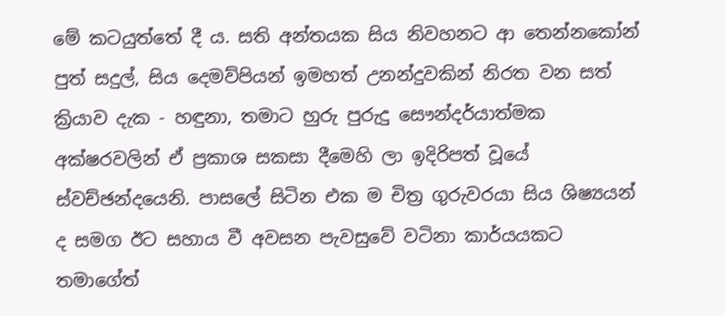මේ කටයුත්තේ දී ය. සති අන්තයක සිය නිවහනට ආ තෙන්නකෝන් පුත් සදුල්, සිය දෙමව්පියන් ඉමහත් උනන්දුවකින් නිරත වන සත් ක්‍රියාව දැක - හඳුනා, තමාට හුරු පුරුදු සෞන්දර්යාත්මක අක්ෂරවලින් ඒ ප්‍රකාශ සකසා දීමෙහි ලා ඉදිරිපත් වූයේ ස්වච්ඡන්දයෙනි. පාසලේ සිටින එක ම චිත්‍ර ගුරුවරයා සිය ශිෂ්‍යයන් ද සමග ඊට සහාය වී අවසන පැවසුවේ වටිනා කාර්යයකට තමාගේත්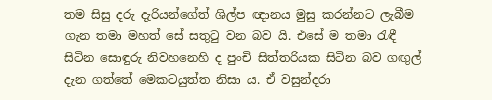තම සිසු දරු දැරියන්ගේත් ශිල්ප ඥානය මුසු කරන්නට ලැබීම ගැන තමා මහත් සේ සතුටු වන බව යි. එසේ ම තමා රැඳී සිටින සොඳුරු නිවහනෙහි ද පුංචි සිත්තරියක සිටින බව ගඟුල් දැන ගත්තේ මෙකටයුත්ත නිසා ය. ඒ වසුන්දරා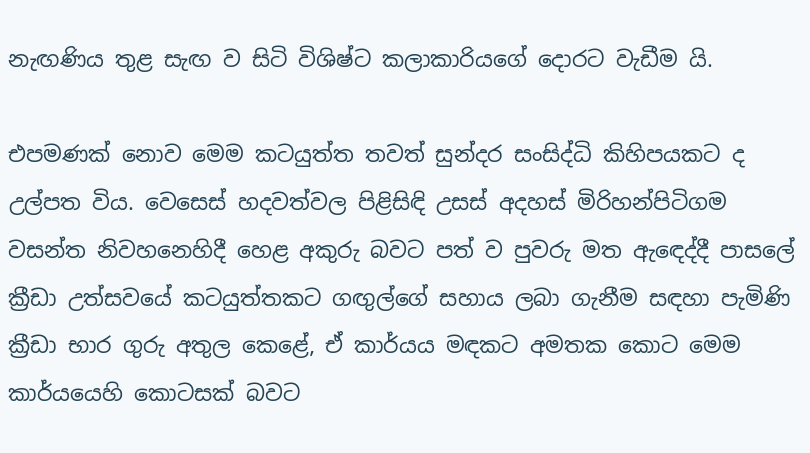නැඟණිය තුළ සැඟ ව සිටි විශිෂ්ට කලාකාරියගේ දොරට වැඩීම යි.

එපමණක් නොව මෙම කටයුත්ත තවත් සුන්දර සංසිද්ධි කිහිපයකට ද උල්පත විය. වෙසෙස් හදවත්වල පිළිසිඳි උසස් අදහස් මිරිහන්පිටිගම වසන්ත නිවහනෙහිදී හෙළ අකුරු බවට පත් ව පුවරු මත ඇඳෙද්දී පාසලේ ක්‍රීඩා උත්සවයේ කටයුත්තකට ගඟුල්ගේ සහාය ලබා ගැනීම සඳහා පැමිණි ක්‍රීඩා භාර ගුරු අතුල කෙළේ, ඒ කාර්යය මඳකට අමතක කොට මෙම කාර්යයෙහි කොටසක් බවට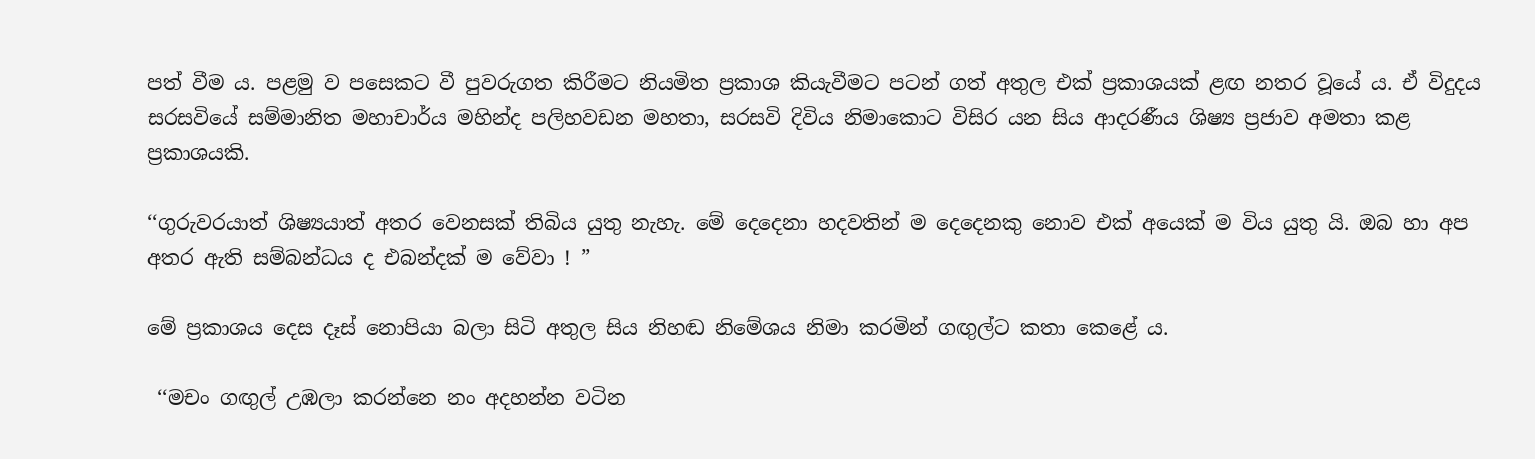පත් වීම ය. පළමු ව පසෙකට වී පුවරුගත කිරීමට නියමිත ප්‍රකාශ කියැවීමට පටන් ගත් අතුල එක් ප්‍රකාශයක් ළඟ නතර වූයේ ය. ඒ විදුදය සරසවියේ සම්මානිත මහාචාර්ය මහින්ද පලිහවඩන මහතා, සරසවි දිවිය නිමාකොට විසිර යන සිය ආදරණීය ශිෂ්‍ය ප්‍රජාව අමතා කළ ප්‍රකාශයකි.

‘‘ගුරුවරයාත් ශිෂ්‍යයාත් අතර වෙනසක් තිබිය යුතු නැහැ. මේ දෙදෙනා හදවතින් ම දෙදෙනකු නොව එක් අයෙක් ම විය යුතු යි. ඔබ හා අප අතර ඇති සම්බන්ධය ද එබන්දක් ම වේවා ! ”

මේ ප්‍රකාශය දෙස දෑස් නොපියා බලා සිටි අතුල සිය නිහඬ නිමේශය නිමා කරමින් ගඟුල්ට කතා කෙළේ ය.

 ‘‘මචං ගඟුල් උඹලා කරන්නෙ නං අදහන්න වටින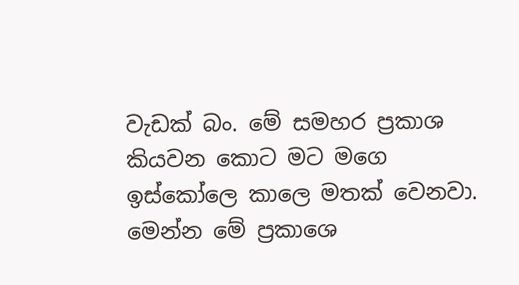වැඩක් බං. මේ සමහර ප්‍රකාශ කියවන කොට මට මගෙ ඉස්කෝලෙ කාලෙ මතක් වෙනවා. මෙන්න මේ ප්‍රකාශෙ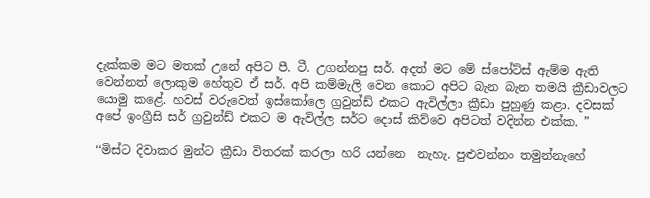දැක්කම මට මතක් උනේ අපිට පී. ටී. උගන්නපු සර්. අදත් මට මේ ස්පෝට්ස් ඇම්ම ඇති වෙන්නත් ලොකුම හේතුව ඒ සර්. අපි කම්මැලි වෙන කොට අපිට බැන බැන තමයි ක්‍රීඩාවලට යොමු කළේ. හවස් වරුවෙත් ඉස්කෝලෙ ග්‍රවුන්ඩ් එකට ඇවිල්ලා ක්‍රීඩා පුහුණු කළා. දවසක් අපේ ඉංග්‍රීසි සර් ග්‍රවුන්ඩ් එකට ම ඇවිල්ල සර්ට දොස් කිව්වෙ අපිටත් වදින්න එක්ක. ”

‘‘මිස්ට දිවාකර මුන්ට ක්‍රීඩා විතරක් කරලා හරි යන්නෙ  නැහැ. පුළුවන්නං තමුන්නැහේ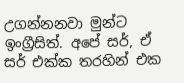උගන්නනවා මුන්ට ඉංග්‍රීසිත්. අපේ සර්, ඒ සර් එක්ක තරහින් එක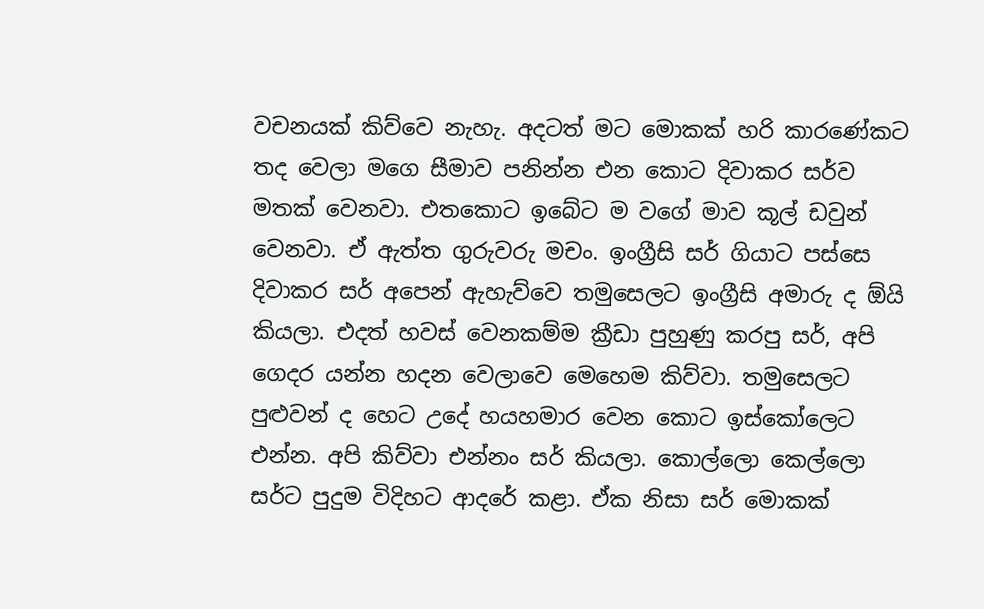වචනයක් කිව්වෙ නැහැ. අදටත් මට මොකක් හරි කාරණේකට තද වෙලා මගෙ සීමාව පනින්න එන කොට දිවාකර සර්ව මතක් වෙනවා. එතකොට ඉබේට ම වගේ මාව කූල් ඩවුන් වෙනවා. ඒ ඇත්ත ගුරුවරු මචං. ඉංග්‍රීසි සර් ගියාට පස්සෙ දිවාකර සර් අපෙන් ඇහැව්වෙ තමුසෙලට ඉංග්‍රීසි අමාරු ද ඕයි කියලා. එදත් හවස් වෙනකම්ම ක්‍රීඩා පුහුණු කරපු සර්, අපි ගෙදර යන්න හදන වෙලාවෙ මෙහෙම කිව්වා. තමුසෙලට පුළුවන් ද හෙට උදේ හයහමාර වෙන කොට ඉස්කෝලෙට එන්න. අපි කිව්වා එන්නං සර් කියලා. කොල්ලො කෙල්ලො සර්ට පුදුම විදිහට ආදරේ කළා. ඒක නිසා සර් මොකක්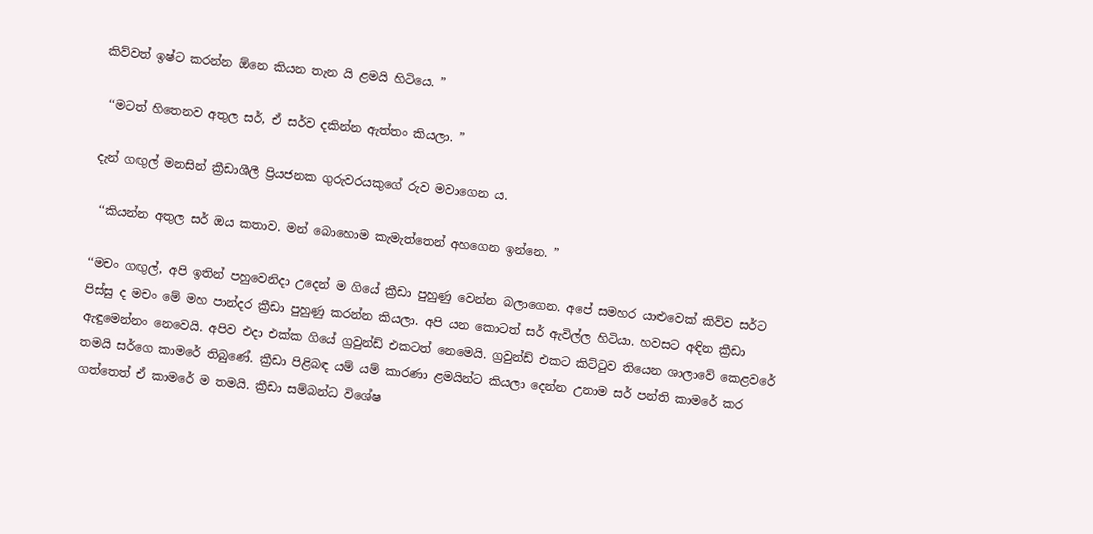කිව්වත් ඉෂ්ට කරන්න ඕනෙ කියන තැන යි ළමයි හිටියෙ. ”

 ‘‘මටත් හිතෙනව අතුල සර්, ඒ සර්ව දකින්න ඇත්තං කියලා. ”

දැන් ගඟුල් මනසින් ක්‍රීඩාශීලී ප්‍රියජනක ගුරුවරයකුගේ රුව මවාගෙන ය.

 ‘‘කියන්න අතුල සර් ඔය කතාව. මන් බොහොම කැමැත්තෙන් අහගෙන ඉන්නෙ. ”

‘‘මචං ගඟුල්, අපි ඉතින් පහුවෙනිදා උදෙන් ම ගියේ ක්‍රීඩා පුහුණු වෙන්න බලාගෙන. අපේ සමහර යාළුවෙක් කිව්ව සර්ට පිස්සු ද මචං මේ මහ පාන්දර ක්‍රීඩා පුහුණු කරන්න කියලා. අපි යන කොටත් සර් ඇවිල්ල හිටියා. හවසට අඳින ක්‍රීඩා ඇඳුමෙන්නං නෙවෙයි. අපිව එදා එක්ක ගියේ ග්‍රවුන්ඩ් එකටත් නෙමෙයි. ග්‍රවුන්ඩ් එකට කිට්ටුව තියෙන ශාලාවේ කෙළවරේ තමයි සර්ගෙ කාමරේ තිබුණේ. ක්‍රීඩා පිළිබඳ යම් යම් කාරණා ළමයින්ට කියලා දෙන්න උනාම සර් පන්ති කාමරේ කර ගත්තෙත් ඒ කාමරේ ම තමයි. ක්‍රීඩා සම්බන්ධ විශේෂ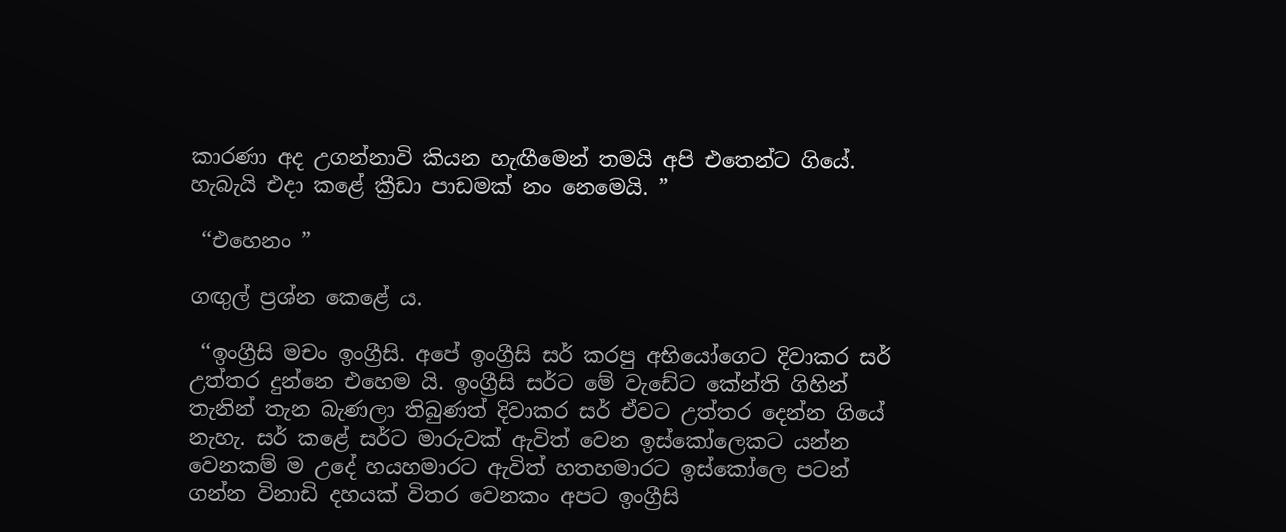කාරණා අද උගන්නාවි කියන හැඟීමෙන් තමයි අපි එතෙන්ට ගියේ. හැබැයි එදා කළේ ක්‍රීඩා පාඩමක් නං නෙමෙයි. ”

 ‘‘එහෙනං ”

ගඟුල් ප්‍රශ්න කෙළේ ය.

 ‘‘ඉංග්‍රීසි මචං ඉංග්‍රීසි. අපේ ඉංග්‍රීසි සර් කරපු අභියෝගෙට දිවාකර සර් උත්තර දුන්නෙ එහෙම යි. ඉංග්‍රීසි සර්ට මේ වැඩේට කේන්ති ගිහින් තැනින් තැන බැණලා තිබුණත් දිවාකර සර් ඒවට උත්තර දෙන්න ගියේ නැහැ. සර් කළේ සර්ට මාරුවක් ඇවිත් වෙන ඉස්කෝලෙකට යන්න වෙනකම් ම උදේ හයහමාරට ඇවිත් හතහමාරට ඉස්කෝලෙ පටන් ගන්න විනාඩි දහයක් විතර වෙනකං අපට ඉංග්‍රීසි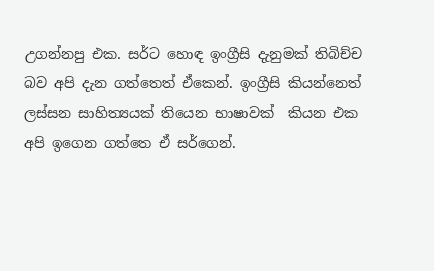උගන්නපු එක. සර්ට හොඳ ඉංග්‍රීසි දැනුමක් තිබිච්ච බව අපි දැන ගත්තෙත් ඒකෙන්. ඉංග්‍රීසි කියන්නෙත් ලස්සන සාහිත්‍යයක් තියෙන භාෂාවක්  කියන එක අපි ඉගෙන ගත්තෙ ඒ සර්ගෙන්.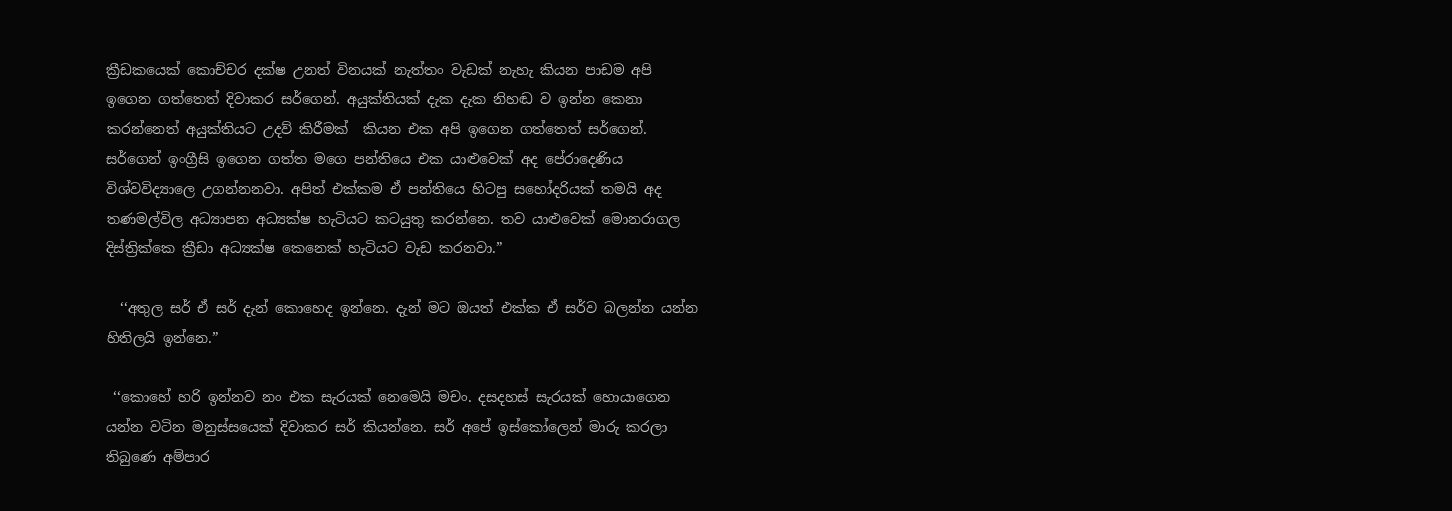ක්‍රීඩකයෙක් කොච්චර දක්ෂ උනත් විනයක් නැත්තං වැඩක් නැහැ කියන පාඩම අපි ඉගෙන ගත්තෙත් දිවාකර සර්ගෙන්. අයුක්තියක් දැක දැක නිහඬ ව ඉන්න කෙනා කරන්නෙත් අයුක්තියට උදව් කිරීමක්  කියන එක අපි ඉගෙන ගත්තෙත් සර්ගෙන්. සර්ගෙන් ඉංග්‍රීසි ඉගෙන ගත්ත මගෙ පන්තියෙ එක යාළුවෙක් අද පේරාදෙණිය විශ්වවිද්‍යාලෙ උගන්නනවා. අපිත් එක්කම ඒ පන්තියෙ හිටපු සහෝදරියක් තමයි අද තණමල්විල අධ්‍යාපන අධ්‍යක්ෂ හැටියට කටයුතු කරන්නෙ. තව යාළුවෙක් මොනරාගල දිස්ත්‍රික්කෙ ක්‍රීඩා අධ්‍යක්ෂ කෙනෙක් හැටියට වැඩ කරනවා.”

  ‘‘අතුල සර් ඒ සර් දැන් කොහෙද ඉන්නෙ. දැන් මට ඔයත් එක්ක ඒ සර්ව බලන්න යන්න හිතිලයි ඉන්නෙ.”

 ‘‘කොහේ හරි ඉන්නව නං එක සැරයක් නෙමෙයි මචං. දසදහස් සැරයක් හොයාගෙන යන්න වටින මනුස්සයෙක් දිවාකර සර් කියන්නෙ. සර් අපේ ඉස්කෝලෙන් මාරු කරලා තිබුණෙ අම්පාර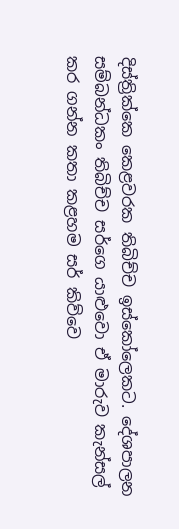දිස්ත්‍රික්කෙ කෙළවරක තිබිච්ච ඉස්කෝලෙකට. දේශපාලන සම්බන්ධකං තිබිච්ච සර්ගෙ යාළුවො ඒ මාරුව කැන්සල් කර ගන්න කතා කළහම සර් කිව්වෙ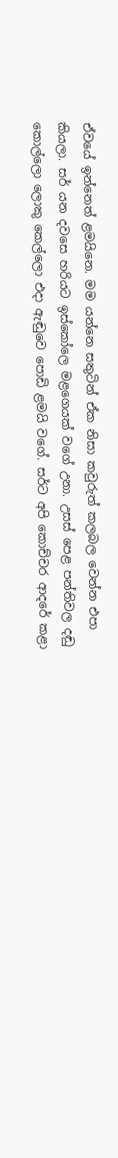ඒවයේ ඉන්නෙත් ළමයිනෙ. මම යන්නෙ සතුටින් ඒක නිසා කවුරුත් කලබල වෙන්න එපා කියලා. සර් යන දවසෙ හරියට ඉස්කෝලෙ මළගෙයක් වගේ උනා. උසස් පෙළ පන්තිවල දඬු කොල්ලො ලොකු කෙල්ලො එදා ඇඬුවෙ පොඩි ළමයි වගේ. සර්ට අපි කොච්චර ආදරේ කළා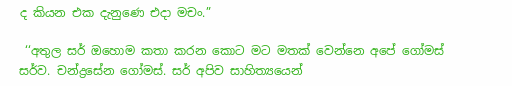ද කියන එක දැනුණෙ එදා මචං.”

 ‘‘අතුල සර් ඔහොම කතා කරන කොට මට මතක් වෙන්නෙ අපේ ගෝමස් සර්ව. චන්ද්‍රසේන ගෝමස්. සර් අපිව සාහිත්‍යයෙන්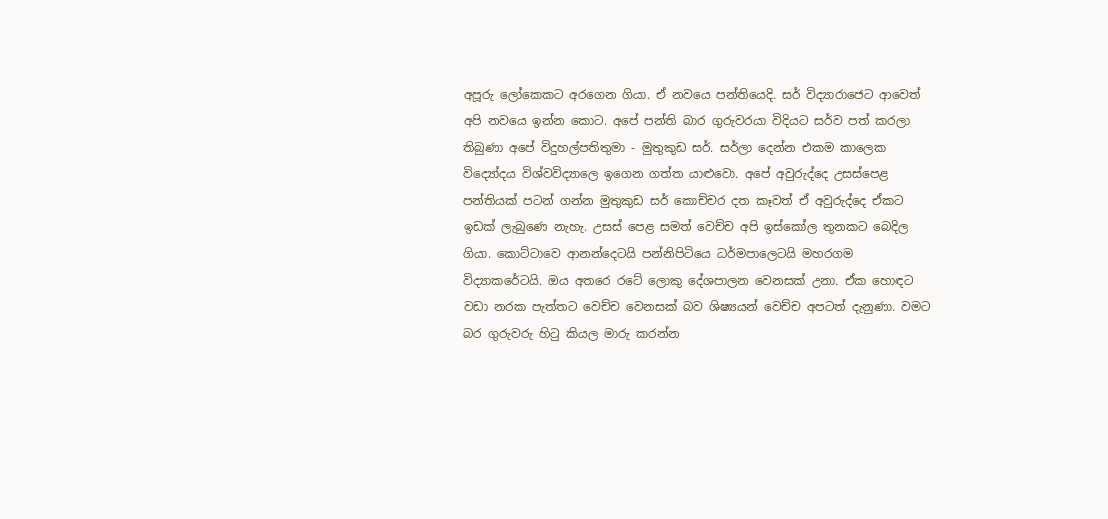අපූරු ලෝකෙකට අරගෙන ගියා. ඒ නවයෙ පන්තියෙදි. සර් විද්‍යාරාජෙට ආවෙත් අපි නවයෙ ඉන්න කොට. අපේ පන්ති බාර ගුරුවරයා විදියට සර්ව පත් කරලා තිබුණා අපේ විදුහල්පතිතුමා - මුතුකුඩ සර්. සර්ලා දෙන්න එකම කාලෙක විද්‍යෝදය විශ්වවිද්‍යාලෙ ඉගෙන ගත්ත යාළුවො. අපේ අවුරුද්දෙ උසස්පෙළ පන්තියක් පටන් ගන්න මුතුකුඩ සර් කොච්චර දත කෑවත් ඒ අවුරුද්දෙ ඒකට ඉඩක් ලැබුණෙ නැහැ. උසස් පෙළ සමත් වෙච්ච අපි ඉස්කෝල තුනකට බෙදිල ගියා. කොට්ටාවෙ ආනන්දෙටයි පන්නිපිටියෙ ධර්මපාලෙටයි මහරගම විද්‍යාකරේටයි. ඔය අතරෙ රටේ ලොකු දේශපාලන වෙනසක් උනා. ඒක හොඳට වඩා නරක පැත්තට වෙච්ච වෙනසක් බව ශිෂ්‍යයන් වෙච්ච අපටත් දැනුණා. වමට බර ගුරුවරු හිටු කියල මාරු කරන්න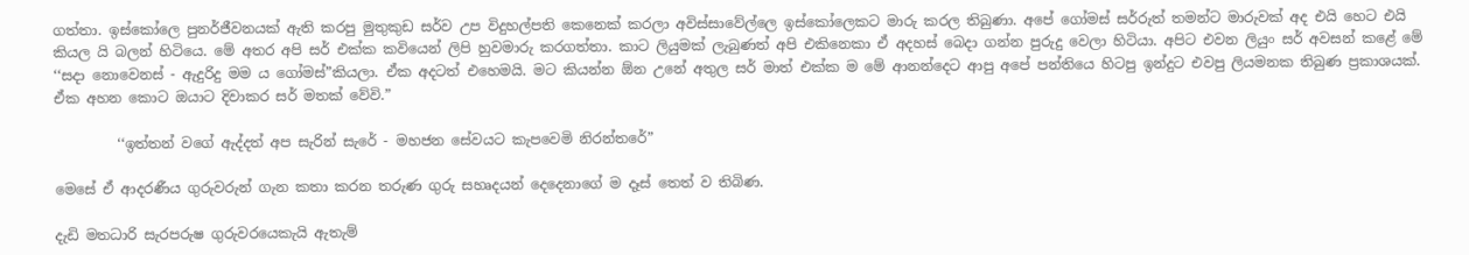ගත්තා. ඉස්කෝලෙ පුනර්ජීවනයක් ඇති කරපු මුතුකුඩ සර්ව උප විදුහල්පති කෙනෙක් කරලා අවිස්සාවේල්ලෙ ඉස්කෝලෙකට මාරු කරල තිබුණා. අපේ ගෝමස් සර්රුත් තමන්ට මාරුවක් අද එයි හෙට එයි කියල යි බලන් හිටියෙ. මේ අතර අපි සර් එක්ක කවියෙන් ලිපි හුවමාරු කරගත්තා. කාට ලියුමක් ලැබුණත් අපි එකිනෙකා ඒ අදහස් බෙදා ගන්න පුරුදු වෙලා හිටියා. අපිට එවන ලියුං සර් අවසන් කළේ මේ  ‘‘සදා නොවෙනස් - ඇදුරිදු මම ය ගෝමස්”කියලා. ඒක අදටත් එහෙමයි. මට කියන්න ඕන උනේ අතුල සර් මාත් එක්ක ම මේ ආනන්දෙට ආපු අපේ පන්තියෙ හිටපු ඉන්දුට එවපු ලියමනක තිබුණ ප්‍රකාශයක්. ඒක අහන කොට ඔයාට දිවාකර සර් මතක් වේවි.”

         ‘‘ඉත්තන් වගේ ඇද්දත් අප සැරින් සැරේ - මහජන සේවයට කැපවෙමි නිරන්තරේ”

මෙසේ ඒ ආදරණීය ගුරුවරුන් ගැන කතා කරන තරුණ ගුරු සහෘදයන් දෙදෙනාගේ ම දෑස් තෙත් ව තිබිණ.

දැඩි මතධාරි සැරපරුෂ ගුරුවරයෙකැයි ඇතැම්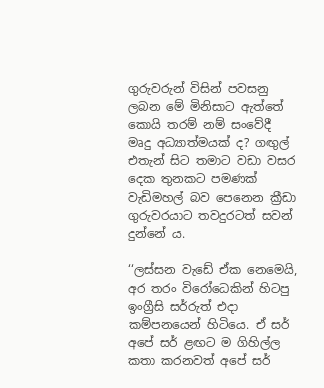ගුරුවරුන් විසින් පවසනු ලබන මේ මිනිසාට ඇත්තේ කොයි තරම් නම් සංවේදී මෘදු අධ්‍යාත්මයක් ද? ගඟුල් එතැන් සිට තමාට වඩා වසර දෙක තුනකට පමණක් වැඩිමහල් බව පෙනෙන ක්‍රීඩා ගුරුවරයාට තවදුරටත් සවන් දුන්නේ ය.

‘‘ලස්සන වැඩේ ඒක නෙමෙයි, අර තරං විරෝධෙකින් හිටපු ඉංග්‍රීසි සර්රුත් එදා කම්පනයෙන් හිටියෙ. ඒ සර් අපේ සර් ළඟට ම ගිහිල්ල කතා කරනවත් අපේ සර්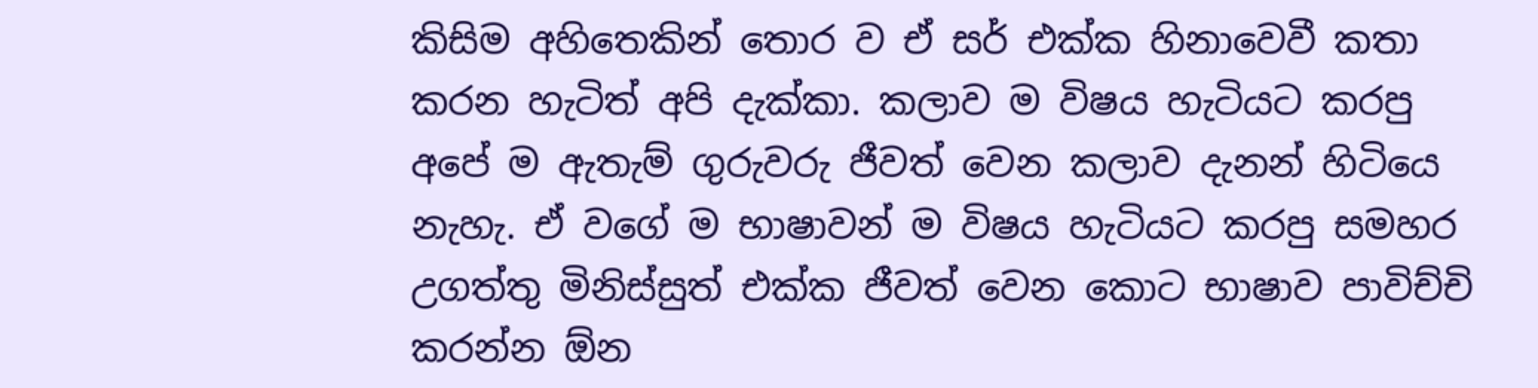කිසිම අහිතෙකින් තොර ව ඒ සර් එක්ක හිනාවෙවී කතා කරන හැටිත් අපි දැක්කා. කලාව ම විෂය හැටියට කරපු අපේ ම ඇතැම් ගුරුවරු ජීවත් වෙන කලාව දැනන් හිටියෙ නැහැ. ඒ වගේ ම භාෂාවන් ම විෂය හැටියට කරපු සමහර උගත්තු මිනිස්සුත් එක්ක ජීවත් වෙන කොට භාෂාව පාවිච්චි කරන්න ඕන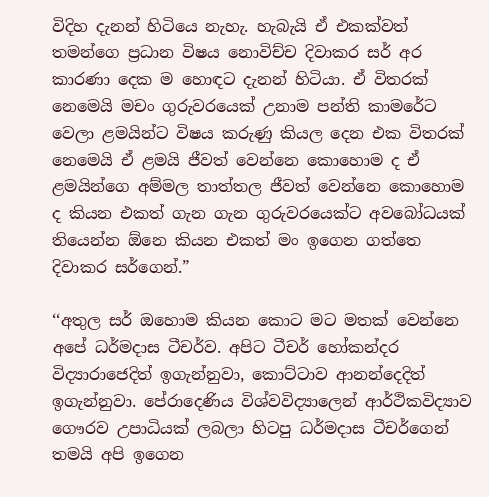විදිහ දැනන් හිටියෙ නැහැ. හැබැයි ඒ එකක්වත් තමන්ගෙ ප්‍රධාන විෂය නොවිච්ච දිවාකර සර් අර කාරණා දෙක ම හොඳට දැනන් හිටියා. ඒ විතරක් නෙමෙයි මචං ගුරුවරයෙක් උනාම පන්ති කාමරේට වෙලා ළමයින්ට විෂය කරුණු කියල දෙන එක විතරක් නෙමෙයි ඒ ළමයි ජීවත් වෙන්නෙ කොහොම ද ඒ ළමයින්ගෙ අම්මල තාත්තල ජීවත් වෙන්නෙ කොහොම ද කියන එකත් ගැන ගැන ගුරුවරයෙක්ට අවබෝධයක් තියෙන්න ඕනෙ කියන එකත් මං ඉගෙන ගත්තෙ දිවාකර සර්ගෙන්.”

‘‘අතුල සර් ඔහොම කියන කොට මට මතක් වෙන්නෙ අපේ ධර්මදාස ටීචර්ව. අපිට ටීචර් හෝකන්දර විද්‍යාරාජෙදිත් ඉගැන්නුවා, කොට්ටාව ආනන්දෙදිත් ඉගැන්නුවා. පේරාදෙණිය විශ්වවිද්‍යාලෙන් ආර්ථිකවිද්‍යාව ගෞරව උපාධියක් ලබලා හිටපු ධර්මදාස ටීචර්ගෙන් තමයි අපි ඉගෙන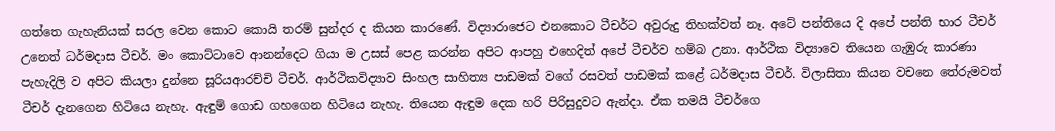ගත්තෙ ගැහැනියක් සරල වෙන කොට කොයි තරම් සුන්දර ද කියන කාරණේ. විද්‍යාරාජෙට එනකොට ටීචර්ට අවුරුදු තිහක්වත් නෑ. අටේ පන්තියෙ දි අපේ පන්ති භාර ටීචර් උනෙත් ධර්මදාස ටීචර්. මං කොට්ටාවෙ ආනන්දෙට ගියා ම උසස් පෙළ කරන්න අපිට ආපහු එහෙදිත් අපේ ටීචර්ව හම්බ උනා. ආර්ථික විද්‍යාවෙ තියෙන ගැඹුරු කාරණා පැහැදිලි ව අපිට කියලා දුන්නෙ සූරියආරච්චි ටීචර්. ආර්ථිකවිද්‍යාව සිංහල සාහිත්‍ය පාඩමක් වගේ රසවත් පාඩමක් කළේ ධර්මදාස ටීචර්. විලාසිතා කියන වචනෙ තේරුමවත් ටීචර් දැනගෙන හිටියෙ නැහැ. ඇඳුම් ගොඩ ගහගෙන හිටියෙ නැහැ. තියෙන ඇඳුම දෙක හරි පිරිසුදුවට ඇන්දා. ඒක තමයි ටීචර්ගෙ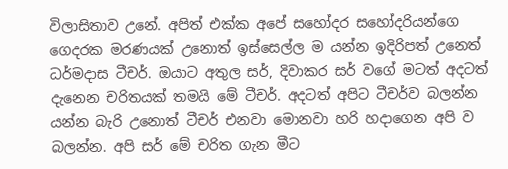විලාසිතාව උනේ. අපිත් එක්ක අපේ සහෝදර සහෝදරියන්ගෙ ගෙදරක මරණයක් උනොත් ඉස්සෙල්ල ම යන්න ඉදිරිපත් උනෙත් ධර්මදාස ටීචර්. ඔයාට අතුල සර්, දිවාකර සර් වගේ මටත් අදටත් දැනෙන චරිතයක් තමයි මේ ටීචර්. අදටත් අපිට ටීචර්ව බලන්න යන්න බැරි උනොත් ටීචර් එනවා මොනවා හරි හදාගෙන අපි ව බලන්න. අපි සර් මේ චරිත ගැන මීට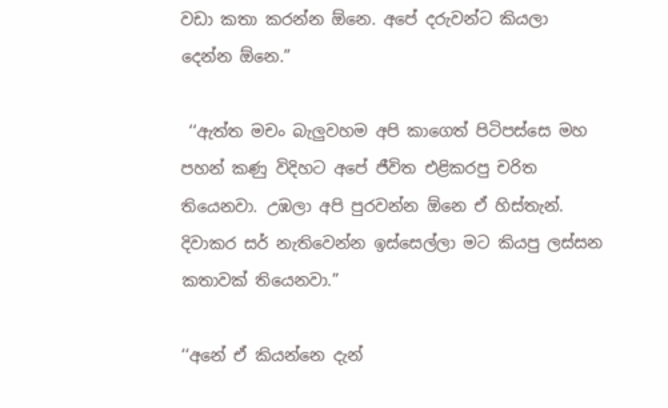වඩා කතා කරන්න ඕනෙ. අපේ දරුවන්ට කියලා දෙන්න ඕනෙ.”

 ‘‘ඇත්ත මචං බැලුවහම අපි කාගෙත් පිටිපස්සෙ මහ පහන් කණු විදිහට අපේ ජීවිත එළිකරපු චරිත තියෙනවා. උඹලා අපි පුරවන්න ඕනෙ ඒ හිස්තැන්. දිවාකර සර් නැතිවෙන්න ඉස්සෙල්ලා මට කියපු ලස්සන කතාවක් තියෙනවා.”

‘‘අනේ ඒ කියන්නෙ දැන්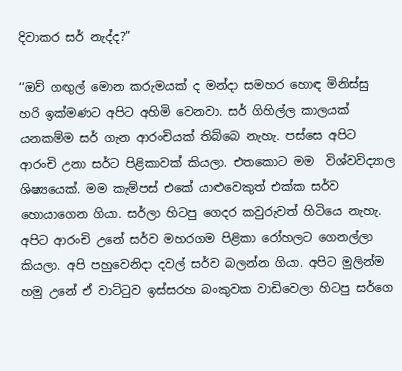දිවාකර සර් නැද්ද?”

‘‘ඔව් ගඟුල් මොන කරුමයක් ද මන්දා සමහර හොඳ මිනිස්සු හරි ඉක්මණට අපිට අහිමි වෙනවා. සර් ගිහිල්ල කාලයක් යනකම්ම සර් ගැන ආරංචියක් තිබ්බෙ නැහැ. පස්සෙ අපිට ආරංචි උනා සර්ට පිළිකාවක් කියලා. එතකොට මම  විශ්වවිද්‍යාල ශිෂ්‍යයෙක්. මම කැම්පස් එකේ යාළුවෙකුත් එක්ක සර්ව හොයාගෙන ගියා. සර්ලා හිටපු ගෙදර කවුරුවත් හිටියෙ නැහැ. අපිට ආරංචි උනේ සර්ව මහරගම පිළිකා රෝහලට ගෙනල්ලා කියලා. අපි පහුවෙනිදා දවල් සර්ව බලන්න ගියා. අපිට මුලින්ම හමු උනේ ඒ වාට්ටුව ඉස්සරහ බංකුවක වාඩිවෙලා හිටපු සර්ගෙ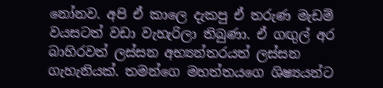නෝනව. අපි ඒ කාලෙ දැකපු ඒ තරුණ මැඩම් වයසටත් වඩා වැහැරිලා තිබුණා. ඒ ගඟුල් අර බාහිරවත් ලස්සන අභ්‍යන්තරයත් ලස්සන ගැහැනියක්. තමන්ගෙ මහත්තයගෙ ශිෂ්‍යයන්ට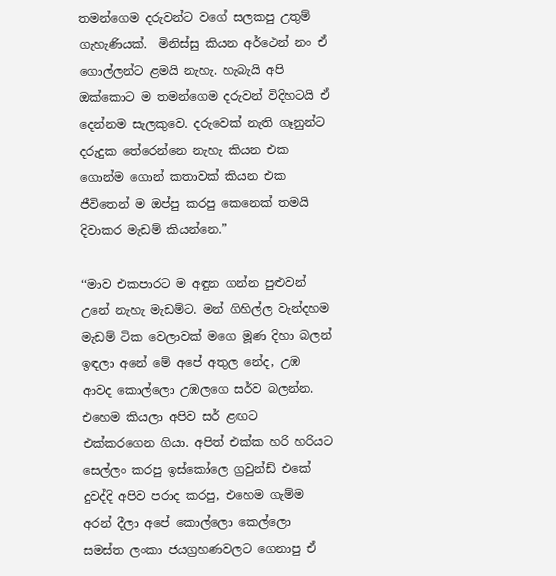තමන්ගෙම දරුවන්ට වගේ සලකපු උතුම් ගැහැණියක්.  මිනිස්සු කියන අර්ථෙන් නං ඒ ගොල්ලන්ට ළමයි නැහැ. හැබැයි අපි ඔක්කොට ම තමන්ගෙම දරුවන් විදිහටයි ඒ දෙන්නම සැලකුවෙ. දරුවෙක් නැති ගෑනුන්ට දරුදුක තේරෙන්නෙ නැහැ කියන එක ගොන්ම ගොන් කතාවක් කියන එක ජීවිතෙන් ම ඔප්පු කරපු කෙනෙක් තමයි දිවාකර මැඩම් කියන්නෙ.”

‘‘මාව එකපාරට ම අඳුන ගන්න පුළුවන් උනේ නැහැ මැඩම්ට. මන් ගිහිල්ල වැන්දහම මැඩම් ටික වෙලාවක් මගෙ මූණ දිහා බලන් ඉඳලා අනේ මේ අපේ අතුල නේද, උඹ ආවද කොල්ලො උඹලගෙ සර්ව බලන්න. එහෙම කියලා අපිව සර් ළඟට එක්කරගෙන ගියා. අපිත් එක්ක හරි හරියට සෙල්ලං කරපු ඉස්කෝලෙ ග්‍රවුන්ඩ් එකේ දුවද්දි අපිව පරාද කරපු, එහෙම ගැම්ම අරන් දීලා අපේ කොල්ලො කෙල්ලො සමස්ත ලංකා ජයග්‍රහණවලට ගෙනාපු ඒ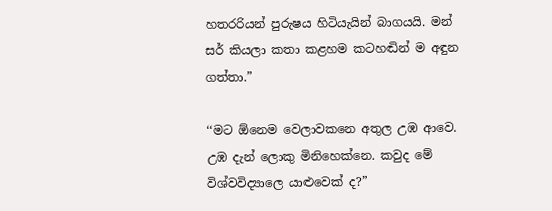හතරරියන් පුරුෂය හිටියැයින් බාගයයි. මන් සර් කියලා කතා කළහම කටහඬින් ම අඳුන ගත්තා.”

‘‘මට ඕනෙම වෙලාවකනෙ අතුල උඹ ආවෙ. උඹ දැන් ලොකු මිනිහෙක්නෙ. කවුද මේ විශ්වවිද්‍යාලෙ යාළුවෙක් ද?”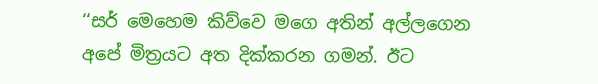‘‘සර් මෙහෙම කිව්වෙ මගෙ අතින් අල්ලගෙන අපේ මිත්‍රයට අත දික්කරන ගමන්. ඊට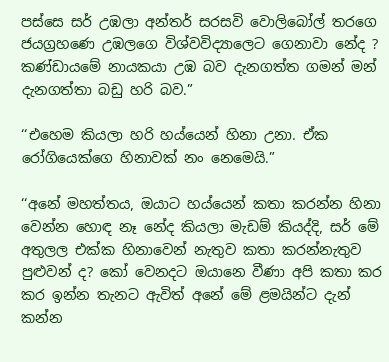පස්සෙ සර් උඹලා අන්තර් සරසවි වොලිබෝල් තරගෙ ජයග්‍රහණෙ උඹලගෙ විශ්වවිද්‍යාලෙට ගෙනාවා නේද ? කණ්ඩායමේ නායකයා උඹ බව දැනගත්ත ගමන් මන් දැනගත්තා බඩු හරි බව.”

‘‘එහෙම කියලා හරි හය්යෙන් හිනා උනා. ඒක රෝගියෙක්ගෙ හිනාවක් නං නෙමෙයි.”

‘‘අනේ මහත්තය, ඔයාට හය්යෙන් කතා කරන්න හිනා වෙන්න හොඳ නෑ නේද කියලා මැඩම් කියද්දි, සර් මේ අතුලල එක්ක හිනාවෙන් නැතුව කතා කරන්නැතුව පුළුවන් ද? කෝ වෙනදට ඔයානෙ වීණා අපි කතා කර කර ඉන්න තැනට ඇවිත් අනේ මේ ළමයින්ට දැන් කන්න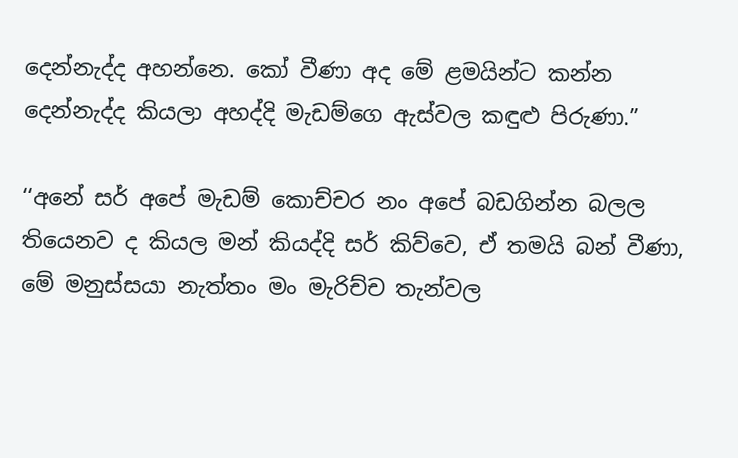දෙන්නැද්ද අහන්නෙ. කෝ වීණා අද මේ ළමයින්ට කන්න දෙන්නැද්ද කියලා අහද්දි මැඩම්ගෙ ඇස්වල කඳුළු පිරුණා.”

‘‘අනේ සර් අපේ මැඩම් කොච්චර නං අපේ බඩගින්න බලල තියෙනව ද කියල මන් කියද්දි සර් කිව්වෙ, ඒ තමයි බන් වීණා, මේ මනුස්සයා නැත්තං මං මැරිච්ච තැන්වල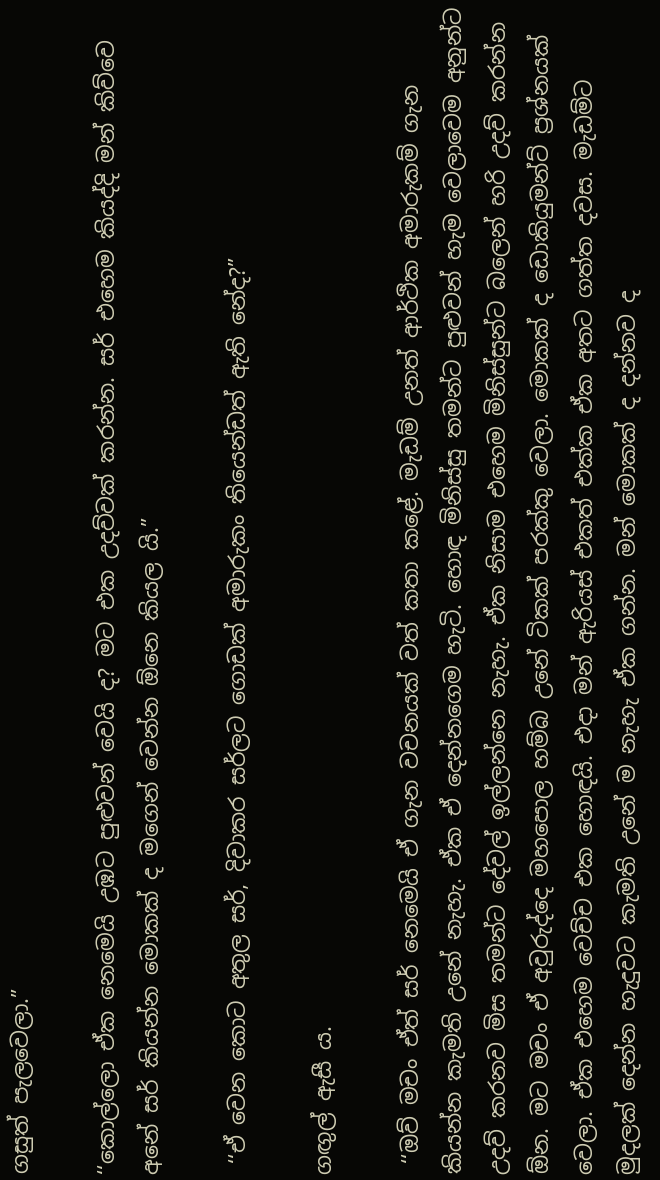ගසුත් පැලවෙලා.”

‘‘කොල්ලො ඒක නෙමෙයි උඹට පුළුවන් වෙයි ද? මට එක උදව්වක් කරන්න. සර් එහෙම කියද්දි මන් කිව්වෙ අනේ සර් කියන්න මොකක් ද මගෙන් වෙන්න ඕනෙ කියල යි.”

 ‘‘ඒ වෙන කොට අතුල සර්, දිවාකර සර්ලට ගොඩක් අමාරුකං තියෙන්ඩත් ඇති නේද?”

ගඟුල් ඇසී ය.

 ‘‘ඔව් මචං ඒත් සර් නෙමෙයි ඒ ගැන වචනයක් වත් කතා කළේ. මැඩම් උනත් ආර්ථික අමාරුකම් ගැන කියන්න කැමති උනේ නැහැ. ඒක ඒ දෙන්නගෙම හැටි. හොඳ මිනිස්සු තමන්ට පුළුවන් හැම වෙලාවෙම අනුන්ට උදව් කරනව මිස තමන්ට දේවල් ඉල්ලන්නෙ නැහැ. ඒක නිසාම එහෙම මිනිස්සුන්ට බලෙන් හරි උදව් කරන්න ඕන. මට මචං ඒ අවුරුද්දෙ මහපොල හම්බ උනේ ටිකක් පරක්කු වෙලා. මොකක් ද ඩොකියුමන්ට් ප්‍රශ්නයක් වෙලා. ඒක එහෙම වෙච්ච එක හොඳයි. එදා මන් ඇරියස් එකත් එක්ක ඒක අතට ගත්ත දවස. මැඩම්ට මුදලක් දෙන්න හැදුවට කැමති උනේ ම නැහැ ඒක ගන්න. මන් මොකක් ද දන්නව ද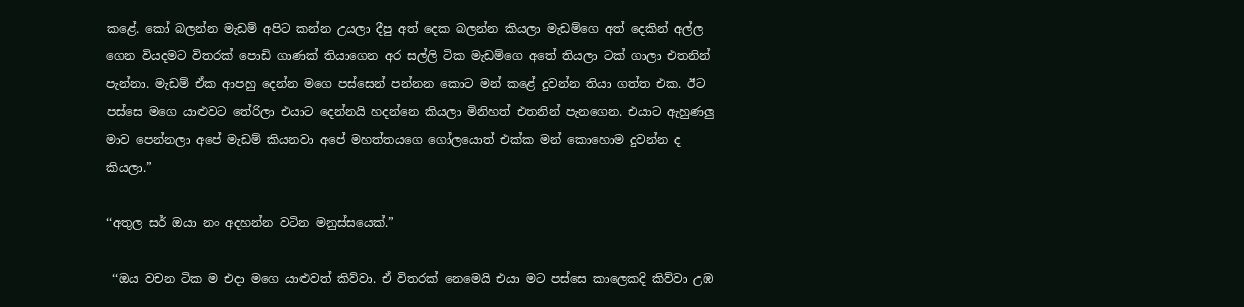කළේ. කෝ බලන්න මැඩම් අපිට කන්න උයලා දීපු අත් දෙක බලන්න කියලා මැඩම්ගෙ අත් දෙකින් අල්ල ගෙන වියදමට විතරක් පොඩි ගාණක් තියාගෙන අර සල්ලි ටික මැඩම්ගෙ අතේ තියලා ටක් ගාලා එතනින් පැන්නා. මැඩම් ඒක ආපහු දෙන්න මගෙ පස්සෙන් පන්නන කොට මන් කළේ දුවන්න තියා ගත්ත එක. ඊට පස්සෙ මගෙ යාළුවට තේරිලා එයාට දෙන්නයි හදන්නෙ කියලා මිනිහත් එතනින් පැනගෙන. එයාට ඇහුණලු මාව පෙන්නලා අපේ මැඩම් කියනවා අපේ මහත්තයගෙ ගෝලයොත් එක්ක මන් කොහොම දුවන්න ද කියලා.”

‘‘අතුල සර් ඔයා නං අදහන්න වටින මනුස්සයෙක්.”

 ‘‘ඔය වචන ටික ම එදා මගෙ යාළුවත් කිව්වා. ඒ විතරක් නෙමෙයි එයා මට පස්සෙ කාලෙකදි කිව්වා උඹ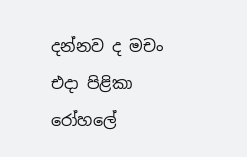දන්නව ද මචං එදා පිළිකා රෝහලේ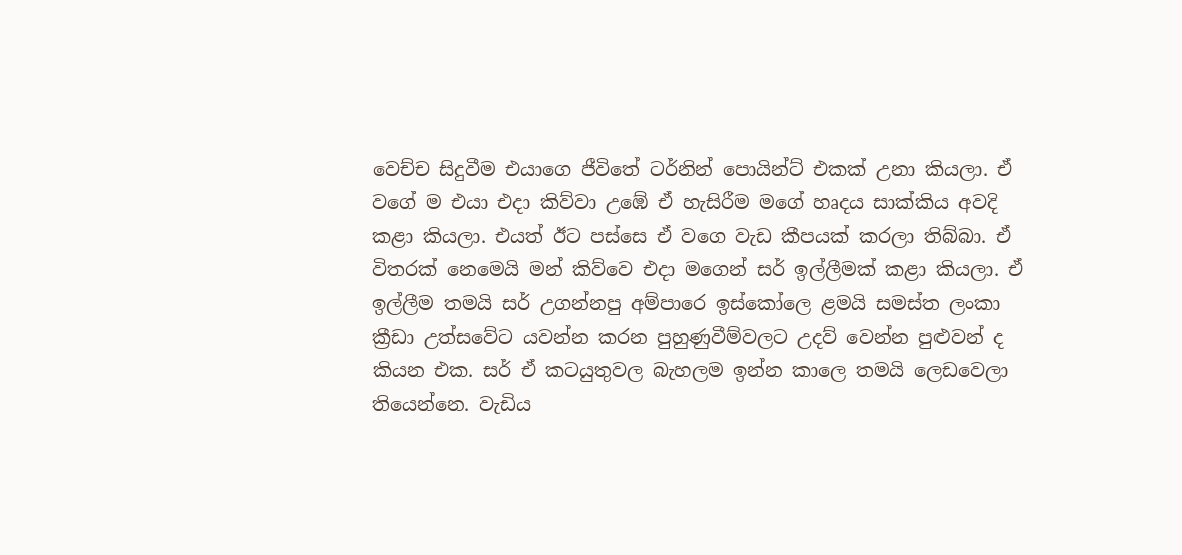වෙච්ච සිදුවීම එයාගෙ ජීවිතේ ටර්නින් පොයින්ට් එකක් උනා කියලා. ඒ වගේ ම එයා එදා කිව්වා උඹේ ඒ හැසිරීම මගේ හෘදය සාක්කිය අවදි කළා කියලා. එයත් ඊට පස්සෙ ඒ වගෙ වැඩ කීපයක් කරලා තිබ්බා. ඒ විතරක් නෙමෙයි මන් කිව්වෙ එදා මගෙන් සර් ඉල්ලීමක් කළා කියලා. ඒ ඉල්ලීම තමයි සර් උගන්නපු අම්පාරෙ ඉස්කෝලෙ ළමයි සමස්ත ලංකා ක්‍රීඩා උත්සවේට යවන්න කරන පුහුණුවීම්වලට උදව් වෙන්න පුළුවන් ද කියන එක. සර් ඒ කටයුතුවල බැහලම ඉන්න කාලෙ තමයි ලෙඩවෙලා තියෙන්නෙ. වැඩිය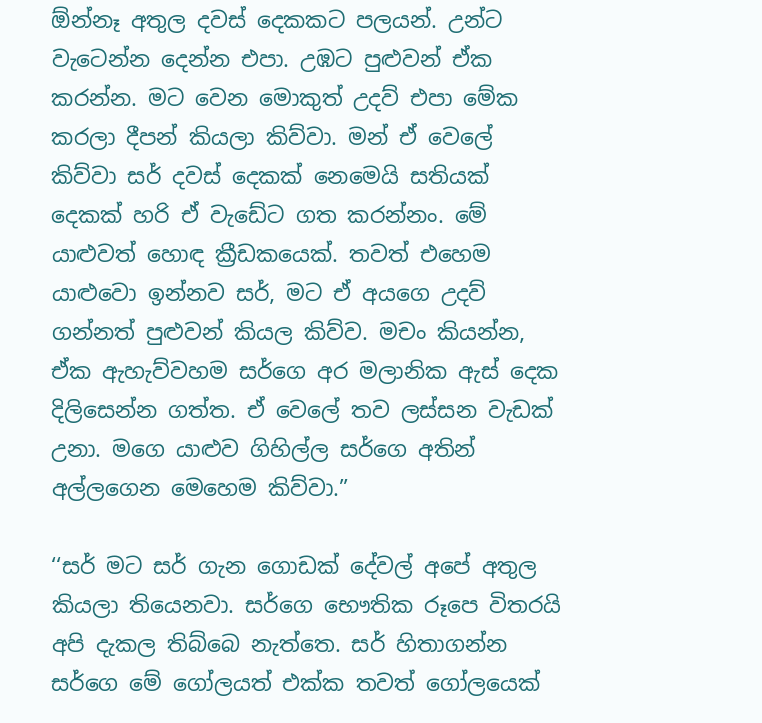ඕන්නෑ අතුල දවස් දෙකකට පලයන්. උන්ට වැටෙන්න දෙන්න එපා. උඹට පුළුවන් ඒක කරන්න. මට වෙන මොකුත් උදව් එපා මේක කරලා දීපන් කියලා කිව්වා. මන් ඒ වෙලේ කිව්වා සර් දවස් දෙකක් නෙමෙයි සතියක් දෙකක් හරි ඒ වැඩේට ගත කරන්නං. මේ යාළුවත් හොඳ ක්‍රීඩකයෙක්. තවත් එහෙම යාළුවො ඉන්නව සර්, මට ඒ අයගෙ උදව් ගන්නත් පුළුවන් කියල කිව්ව. මචං කියන්න, ඒක ඇහැව්වහම සර්ගෙ අර මලානික ඇස් දෙක දිලිසෙන්න ගත්ත. ඒ වෙලේ තව ලස්සන වැඩක් උනා. මගෙ යාළුව ගිහිල්ල සර්ගෙ අතින් අල්ලගෙන මෙහෙම කිව්වා.”

‘‘සර් මට සර් ගැන ගොඩක් දේවල් අපේ අතුල කියලා තියෙනවා. සර්ගෙ භෞතික රූපෙ විතරයි අපි දැකල තිබ්බෙ නැත්තෙ. සර් හිතාගන්න සර්ගෙ මේ ගෝලයත් එක්ක තවත් ගෝලයෙක්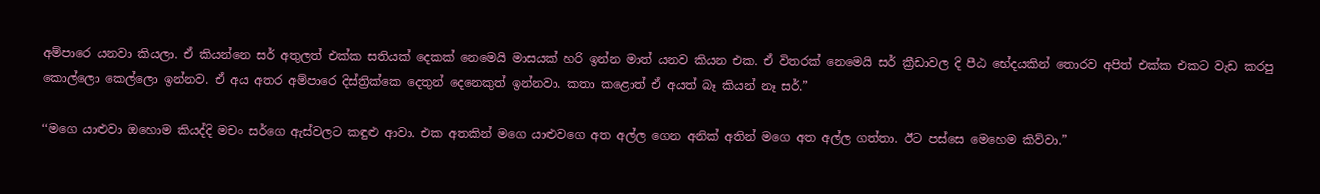අම්පාරෙ යනවා කියලා. ඒ කියන්නෙ සර් අතුලත් එක්ක සතියක් දෙකක් නෙමෙයි මාසයක් හරි ඉන්න මාත් යනව කියන එක. ඒ විතරක් නෙමෙයි සර් ක්‍රීඩාවල දි පීඨ භේදයකින් තොරව අපිත් එක්ක එකට වැඩ කරපු  කොල්ලො කෙල්ලො ඉන්නව. ඒ අය අතර අම්පාරෙ දිස්ත්‍රික්කෙ දෙතුන් දෙනෙකුත් ඉන්නවා. කතා කළොත් ඒ අයත් බෑ කියන් නෑ සර්.”

‘‘මගෙ යාළුවා ඔහොම කියද්දි මචං සර්ගෙ ඇස්වලට කඳුළු ආවා. එක අතකින් මගෙ යාළුවගෙ අත අල්ල ගෙන අනික් අතින් මගෙ අත අල්ල ගත්තා. ඊට පස්සෙ මෙහෙම කිව්වා.”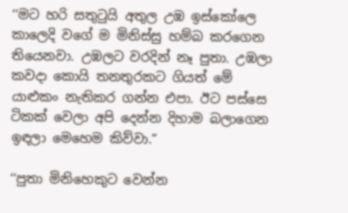‘‘මට හරි සතුටුයි අතුල උඹ ඉස්කෝලෙ කාලෙදි වගේ ම මිනිස්සු හම්බ කරගෙන තියෙනවා. උඹලට වරදින් නෑ පුතා. උඹලා කවදා කොයි තනතුරකට ගියත් මේ යාළුකං නැතිකර ගන්න එපා. ඊට පස්සෙ ටිකක් වෙලා අපි දෙන්න දිහාම බලාගෙන ඉඳලා මෙහෙම කිව්වා.”

‘‘පුතා මිනිහෙකුට වෙන්න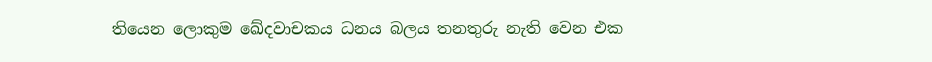තියෙන ලොකුම ඛේදවාචකය ධනය බලය තනතුරු නැති වෙන එක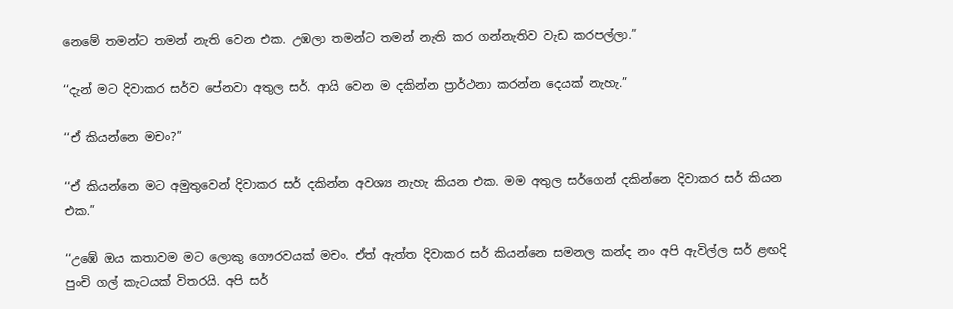නෙමේ තමන්ට තමන් නැති වෙන එක. උඹලා තමන්ට තමන් නැති කර ගන්නැතිව වැඩ කරපල්ලා.”

‘‘දැන් මට දිවාකර සර්ව පේනවා අතුල සර්. ආයි වෙන ම දකින්න ප්‍රාර්ථනා කරන්න දෙයක් නැහැ.”

‘‘ඒ කියන්නෙ මචං?”

‘‘ඒ කියන්නෙ මට අමුතුවෙන් දිවාකර සර් දකින්න අවශ්‍ය නැහැ කියන එක. මම අතුල සර්ගෙන් දකින්නෙ දිවාකර සර් කියන එක.”

‘‘උඹේ ඔය කතාවම මට ලොකු ගෞරවයක් මචං. ඒත් ඇත්ත දිවාකර සර් කියන්නෙ සමනල කන්ද නං අපි ඇවිල්ල සර් ළඟදි පුංචි ගල් කැටයක් විතරයි. අපි සර්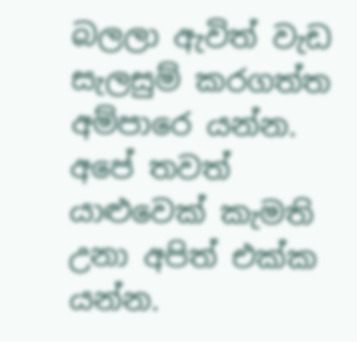බලලා ඇවිත් වැඩ සැලසුම් කරගත්ත අම්පාරෙ යන්න. අපේ තවත් යාළුවෙක් කැමති උනා අපිත් එක්ක යන්න.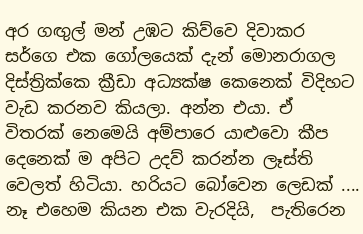අර ගඟුල් මන් උඹට කිව්වෙ දිවාකර සර්ගෙ එක ගෝලයෙක් දැන් මොනරාගල දිස්ත්‍රික්කෙ ක්‍රීඩා අධ්‍යක්ෂ කෙනෙක් විදිහට වැඩ කරනව කියලා. අන්න එයා. ඒ විතරක් නෙමෙයි අම්පාරෙ යාළුවො කීප දෙනෙක් ම අපිට උදව් කරන්න ලෑස්ති වෙලත් හිටියා. හරියට බෝවෙන ලෙඩක් .... නෑ එහෙම කියන එක වැරදියි,  පැතිරෙන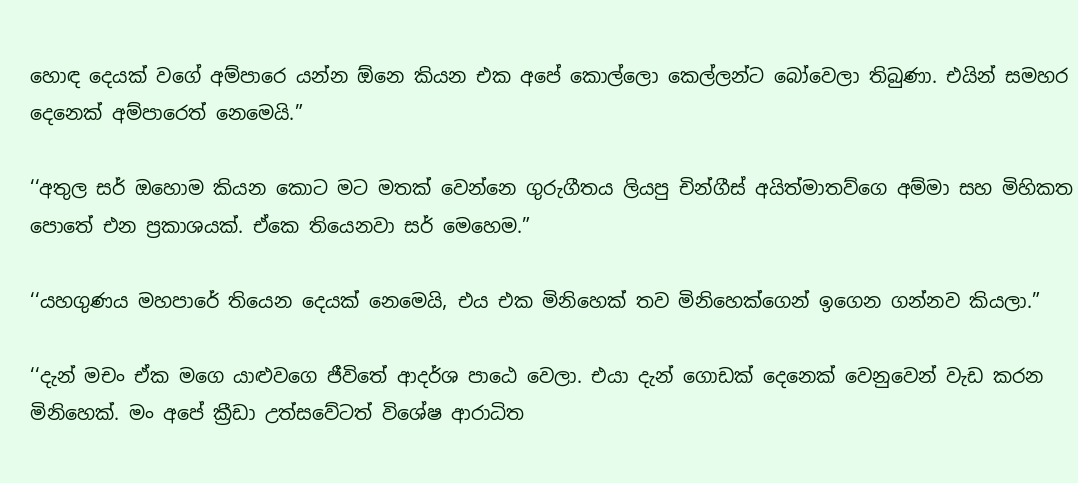හොඳ දෙයක් වගේ අම්පාරෙ යන්න ඕනෙ කියන එක අපේ කොල්ලො කෙල්ලන්ට බෝවෙලා තිබුණා. එයින් සමහර දෙනෙක් අම්පාරෙත් නෙමෙයි.”

‘‘අතුල සර් ඔහොම කියන කොට මට මතක් වෙන්නෙ ගුරුගීතය ලියපු චින්ගීස් අයිත්මාතව්ගෙ අම්මා සහ මිහිකත පොතේ එන ප්‍රකාශයක්. ඒකෙ තියෙනවා සර් මෙහෙම.”

‘‘යහගුණය මහපාරේ තියෙන දෙයක් නෙමෙයි, එය එක මිනිහෙක් තව මිනිහෙක්ගෙන් ඉගෙන ගන්නව කියලා.”

‘‘දැන් මචං ඒක මගෙ යාළුවගෙ ජීවිතේ ආදර්ශ පාඨෙ වෙලා. එයා දැන් ගොඩක් දෙනෙක් වෙනුවෙන් වැඩ කරන මිනිහෙක්. මං අපේ ක්‍රීඩා උත්සවේටත් විශේෂ ආරාධිත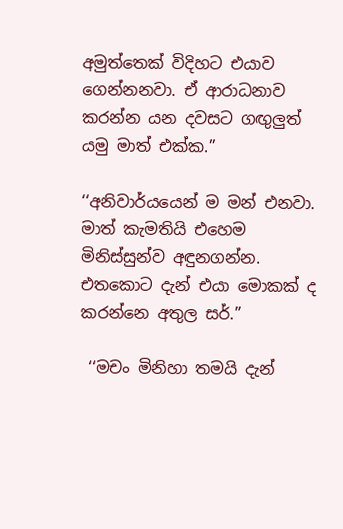අමුත්තෙක් විදිහට එයාව ගෙන්නනවා. ඒ ආරාධනාව කරන්න යන දවසට ගඟුලුත් යමු මාත් එක්ක.”

‘‘අනිවාර්යයෙන් ම මන් එනවා. මාත් කැමතියි එහෙම මිනිස්සුන්ව අඳුනගන්න. එතකොට දැන් එයා මොකක් ද කරන්නෙ අතුල සර්.”

 ‘‘මචං මිනිහා තමයි දැන්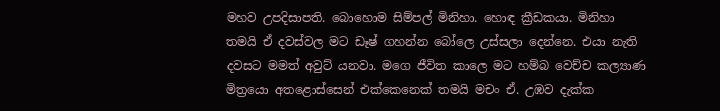මහව උපදිසාපති. බොහොම සිම්පල් මිනිහා. හොඳ ක්‍රීඩකයා. මිනිහා තමයි ඒ දවස්වල මට ඩෑෂ් ගහන්න බෝලෙ උස්සලා දෙන්නෙ. එයා නැති දවසට මමත් අවුට් යනවා. මගෙ ජීවිත කාලෙ මට හම්බ වෙච්ච කල්‍යාණ මිත්‍රයො අතළොස්සෙන් එක්කෙනෙක් තමයි මචං ඒ. උඹව දැක්ක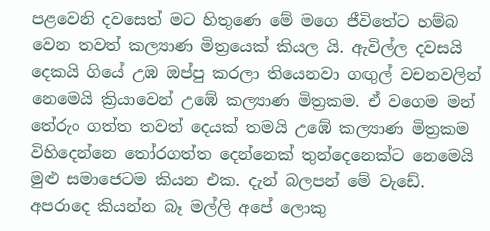පළවෙනි දවසෙත් මට හිතුණෙ මේ මගෙ ජීවිතේට හම්බ වෙන තවත් කල්‍යාණ මිත්‍රයෙක් කියල යි. ඇවිල්ල දවසයි දෙකයි ගියේ උඹ ඔප්පු කරලා තියෙනවා ගඟුල් වචනවලින් නෙමෙයි ක්‍රියාවෙන් උඹේ කල්‍යාණ මිත්‍රකම. ඒ වගෙම මන් තේරුං ගත්ත තවත් දෙයක් තමයි උඹේ කල්‍යාණ මිත්‍රකම විහිදෙන්නෙ තෝරගත්ත දෙන්නෙක් තුන්දෙනෙක්ට නෙමෙයි මුළු සමාජෙටම කියන එක. දැන් බලපන් මේ වැඩේ. අපරාදෙ කියන්න බෑ මල්ලි අපේ ලොකු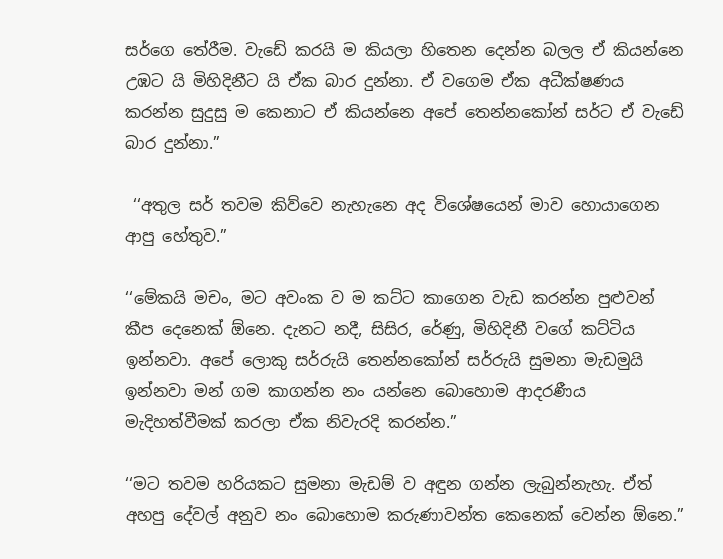සර්ගෙ තේරීම. වැඩේ කරයි ම කියලා හිතෙන දෙන්න බලල ඒ කියන්නෙ උඹට යි මිහිදිනීට යි ඒක බාර දුන්නා. ඒ වගෙම ඒක අධීක්ෂණය කරන්න සුදුසු ම කෙනාට ඒ කියන්නෙ අපේ තෙන්නකෝන් සර්ට ඒ වැඩේ බාර දුන්නා.”

 ‘‘අතුල සර් තවම කිව්වෙ නැහැනෙ අද විශේෂයෙන් මාව හොයාගෙන ආපු හේතුව.”

‘‘මේකයි මචං, මට අවංක ව ම කට්ට කාගෙන වැඩ කරන්න පුළුවන් කීප දෙනෙක් ඕනෙ. දැනට නදී, සිසිර, රේණු, මිහිදිනී වගේ කට්ටිය ඉන්නවා. අපේ ලොකු සර්රුයි තෙන්නකෝන් සර්රුයි සුමනා මැඩමුයි ඉන්නවා මන් ගම කාගන්න නං යන්නෙ බොහොම ආදරණීය මැදිහත්වීමක් කරලා ඒක නිවැරදි කරන්න.”

‘‘මට තවම හරියකට සුමනා මැඩම් ව අඳුන ගන්න ලැබුන්නැහැ. ඒත් අහපු දේවල් අනුව නං බොහොම කරුණාවන්ත කෙනෙක් වෙන්න ඕනෙ.”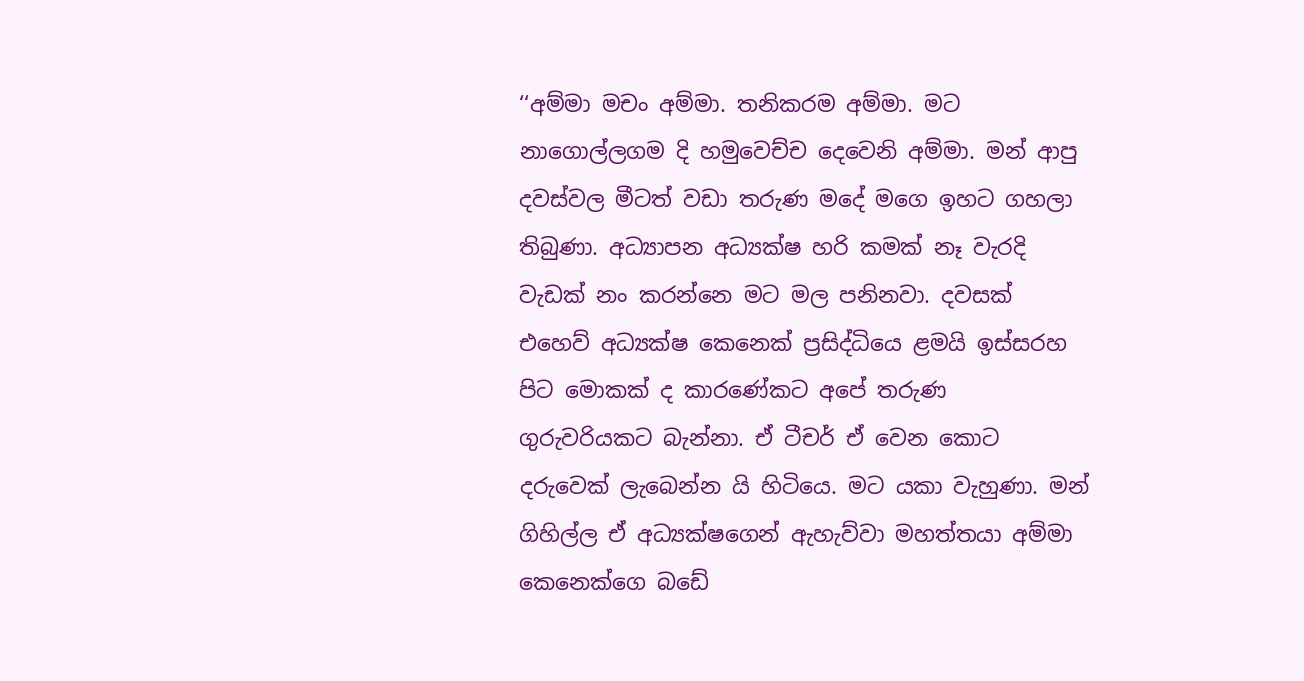‘‘අම්මා මචං අම්මා. තනිකරම අම්මා. මට නාගොල්ලගම දි හමුවෙච්ච දෙවෙනි අම්මා. මන් ආපු දවස්වල මීටත් වඩා තරුණ මදේ මගෙ ඉහට ගහලා තිබුණා. අධ්‍යාපන අධ්‍යක්ෂ හරි කමක් නෑ වැරදි වැඩක් නං කරන්නෙ මට මල පනිනවා. දවසක් එහෙව් අධ්‍යක්ෂ කෙනෙක් ප්‍රසිද්ධියෙ ළමයි ඉස්සරහ පිට මොකක් ද කාරණේකට අපේ තරුණ ගුරුවරියකට බැන්නා. ඒ ටීචර් ඒ වෙන කොට දරුවෙක් ලැබෙන්න යි හිටියෙ. මට යකා වැහුණා. මන් ගිහිල්ල ඒ අධ්‍යක්ෂගෙන් ඇහැව්වා මහත්තයා අම්මා කෙනෙක්ගෙ බඩේ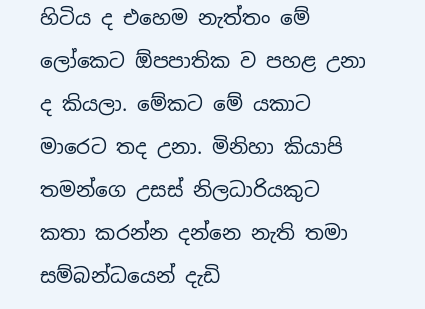හිටිය ද එහෙම නැත්තං මේ ලෝකෙට ඕපපාතික ව පහළ උනා ද කියලා. මේකට මේ යකාට මාරෙට තද උනා. මිනිහා කියාපි තමන්ගෙ උසස් නිලධාරියකුට කතා කරන්න දන්නෙ නැති තමා සම්බන්ධයෙන් දැඩි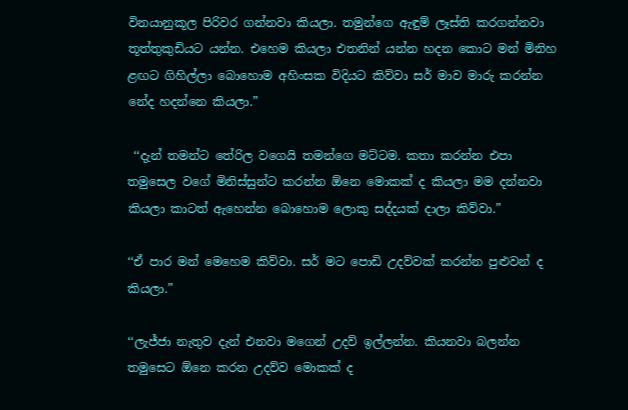විනයානුකූල පිරිවර ගන්නවා කියලා. තමුන්ගෙ ඇඳුම් ලෑස්ති කරගන්නවා තූත්තුකුඩියට යන්න. එහෙම කියලා එතනින් යන්න හදන කොට මන් මිනිහ ළඟට ගිහිල්ලා බොහොම අහිංසක විදියට කිව්වා සර් මාව මාරු කරන්න නේද හදන්නෙ කියලා.”

 ‘‘දැන් තමන්ට තේරිල වගෙයි තමන්ගෙ මට්ටම. කතා කරන්න එපා තමුසෙල වගේ මිනිස්සුන්ට කරන්න ඕනෙ මොකක් ද කියලා මම දන්නවා කියලා කාටත් ඇහෙන්න බොහොම ලොකු සද්දයක් දාලා කිව්වා.”

‘‘ඒ පාර මන් මෙහෙම කිව්වා. සර් මට පොඩි උදව්වක් කරන්න පුළුවන් ද කියලා.”

‘‘ලැජ්ජා නැතුව දැන් එනවා මගෙන් උදව් ඉල්ලන්න. කියනවා බලන්න තමුසෙට ඕනෙ කරන උදව්ව මොකක් ද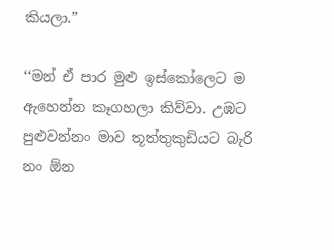කියලා.”

‘‘මන් ඒ පාර මුළු ඉස්කෝලෙට ම ඇහෙන්න කෑගහලා කිව්වා. උඹට පුළුවන්නං මාව තූත්තුකුඩියට බැරි නං ඕන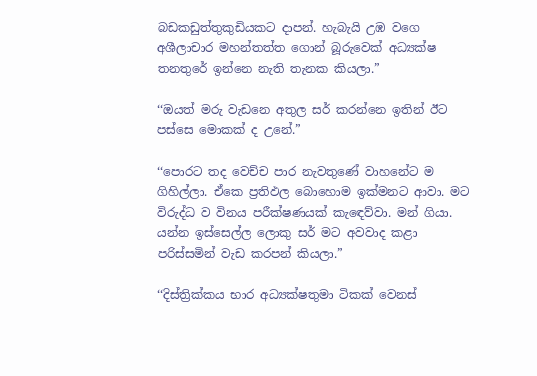බඩකඩුත්තුකුඩියකට දාපන්. හැබැයි උඹ වගෙ අශීලාචාර මහන්තත්ත ගොන් බූරුවෙක් අධ්‍යක්ෂ තනතුරේ ඉන්නෙ නැති තැනක කියලා.”

‘‘ඔයත් මරු වැඩනෙ අතුල සර් කරන්නෙ ඉතින් ඊට පස්සෙ මොකක් ද උනේ.”

‘‘පොරට තද වෙච්ච පාර නැවතුණේ වාහනේට ම ගිහිල්ලා. ඒකෙ ප්‍රතිඵල බොහොම ඉක්මනට ආවා. මට විරුද්ධ ව විනය පරීක්ෂණයක් කැඳෙව්වා. මන් ගියා. යන්න ඉස්සෙල්ල ලොකු සර් මට අවවාද කළා පරිස්සමින් වැඩ කරපන් කියලා.”

‘‘දිස්ත්‍රික්කය භාර අධ්‍යක්ෂතුමා ටිකක් වෙනස්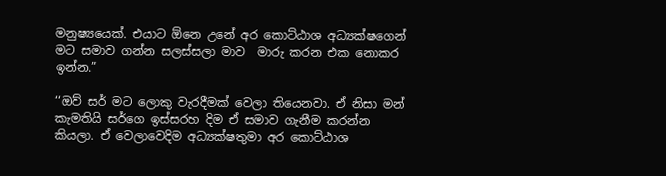මනුෂ්‍යයෙක්. එයාට ඕනෙ උනේ අර කොට්ඨාශ අධ්‍යක්ෂගෙන් මට සමාව ගන්න සලස්සලා මාව  මාරු කරන එක නොකර ඉන්න.”

‘‘ඔව් සර් මට ලොකු වැරදීමක් වෙලා තියෙනවා. ඒ නිසා මන් කැමතියි සර්ගෙ ඉස්සරහ දිම ඒ සමාව ගැනීම කරන්න කියලා. ඒ වෙලාවෙදිම අධ්‍යක්ෂතුමා අර කොට්ඨාශ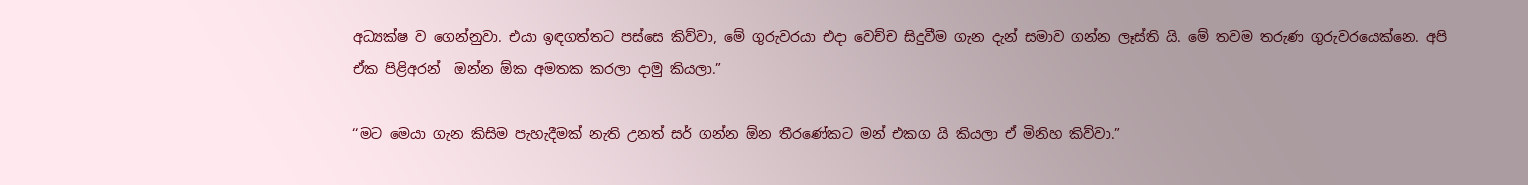අධ්‍යක්ෂ ව ගෙන්නුවා. එයා ඉඳගත්තට පස්සෙ කිව්වා, මේ ගුරුවරයා එදා වෙච්ච සිදුවීම ගැන දැන් සමාව ගන්න ලෑස්ති යි. මේ තවම තරුණ ගුරුවරයෙක්නෙ. අපි ඒක පිළිඅරන්  ඔන්න ඕක අමතක කරලා දාමු කියලා.”

‘‘මට මෙයා ගැන කිසිම පැහැදීමක් නැති උනත් සර් ගන්න ඕන තීරණේකට මන් එකග යි කියලා ඒ මිනිහ කිව්වා.”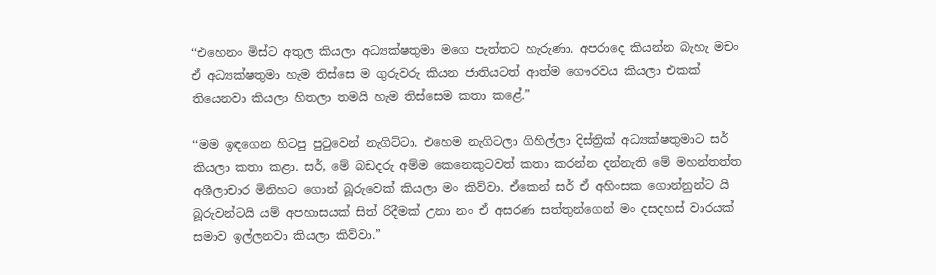‘‘එහෙනං මිස්ට අතුල කියලා අධ්‍යක්ෂතුමා මගෙ පැත්තට හැරුණා. අපරාදෙ කියන්න බැහැ මචං ඒ අධ්‍යක්ෂතුමා හැම තිස්සෙ ම ගුරුවරු කියන ජාතියටත් ආත්ම ගෞරවය කියලා එකක් තියෙනවා කියලා හිතලා තමයි හැම තිස්සෙම කතා කළේ.”

‘‘මම ඉඳගෙන හිටපු පුටුවෙන් නැගිට්ටා. එහෙම නැගිටලා ගිහිල්ලා දිස්ත්‍රික් අධ්‍යක්ෂතුමාට සර් කියලා කතා කළා. සර්, මේ බඩදරු අම්ම කෙනෙකුටවත් කතා කරන්න දන්නැති මේ මහන්තත්ත අශීලාචාර මිනිහට ගොන් බූරුවෙක් කියලා මං කිව්වා. ඒකෙන් සර් ඒ අහිංසක ගොන්නුන්ට යි බූරුවන්ටයි යම් අපහාසයක් සිත් රිදීමක් උනා නං ඒ අසරණ සත්තුන්ගෙන් මං දසදහස් වාරයක් සමාව ඉල්ලනවා කියලා කිව්වා.”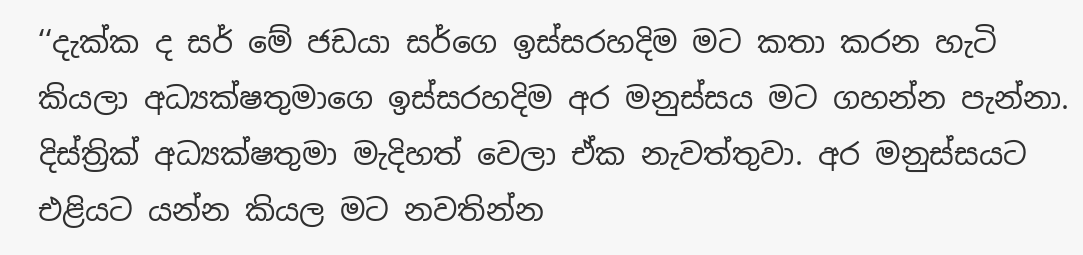‘‘දැක්ක ද සර් මේ ජඩයා සර්ගෙ ඉස්සරහදිම මට කතා කරන හැටි කියලා අධ්‍යක්ෂතුමාගෙ ඉස්සරහදිම අර මනුස්සය මට ගහන්න පැන්නා. දිස්ත්‍රික් අධ්‍යක්ෂතුමා මැදිහත් වෙලා ඒක නැවත්තුවා. අර මනුස්සයට එළියට යන්න කියල මට නවතින්න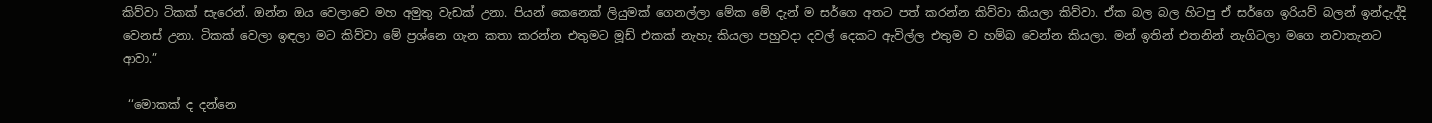කිව්වා ටිකක් සැරෙන්. ඔන්න ඔය වෙලාවෙ මහ අමුතු වැඩක් උනා. පියන් කෙනෙක් ලියුමක් ගෙනල්ලා මේක මේ දැන් ම සර්ගෙ අතට පත් කරන්න කිව්වා කියලා කිව්වා. ඒක බල බල හිටපු ඒ සර්ගෙ ඉරියව් බලන් ඉන්දැද්දි වෙනස් උනා. ටිකක් වෙලා ඉඳලා මට කිව්වා මේ ප්‍රශ්නෙ ගැන කතා කරන්න එතුමට මූඩ් එකක් නැහැ කියලා පහුවදා දවල් දෙකට ඇවිල්ල එතුම ව හම්බ වෙන්න කියලා. මන් ඉතින් එතනින් නැගිටලා මගෙ නවාතැනට ආවා.”

 ‘‘මොකක් ද දන්නෙ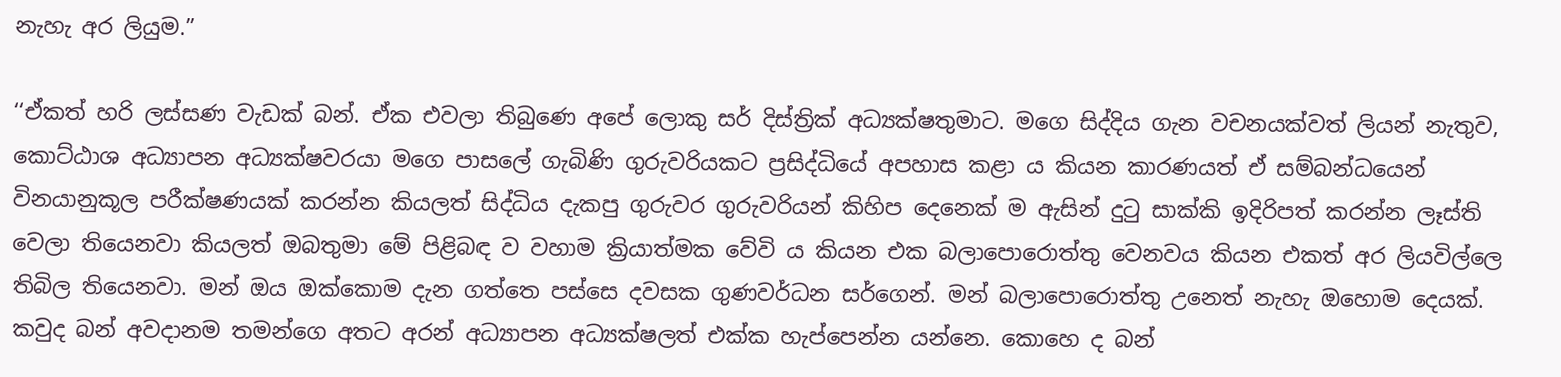නැහැ අර ලියුම.”

‘‘ඒකත් හරි ලස්සණ වැඩක් බන්. ඒක එවලා තිබුණෙ අපේ ලොකු සර් දිස්ත්‍රික් අධ්‍යක්ෂතුමාට. මගෙ සිද්දිය ගැන වචනයක්වත් ලියන් නැතුව, කොට්ඨාශ අධ්‍යාපන අධ්‍යක්ෂවරයා මගෙ පාසලේ ගැබිණි ගුරුවරියකට ප්‍රසිද්ධියේ අපහාස කළා ය කියන කාරණයත් ඒ සම්බන්ධයෙන් විනයානුකූල පරීක්ෂණයක් කරන්න කියලත් සිද්ධිය දැකපු ගුරුවර ගුරුවරියන් කිහිප දෙනෙක් ම ඇසින් දුටු සාක්කි ඉදිරිපත් කරන්න ලෑස්ති වෙලා තියෙනවා කියලත් ඔබතුමා මේ පිළිබඳ ව වහාම ක්‍රියාත්මක වේවි ය කියන එක බලාපොරොත්තු වෙනවය කියන එකත් අර ලියවිල්ලෙ තිබිල තියෙනවා. මන් ඔය ඔක්කොම දැන ගත්තෙ පස්සෙ දවසක ගුණවර්ධන සර්ගෙන්. මන් බලාපොරොත්තු උනෙත් නැහැ ඔහොම දෙයක්. කවුද බන් අවදානම තමන්ගෙ අතට අරන් අධ්‍යාපන අධ්‍යක්ෂලත් එක්ක හැප්පෙන්න යන්නෙ. කොහෙ ද බන්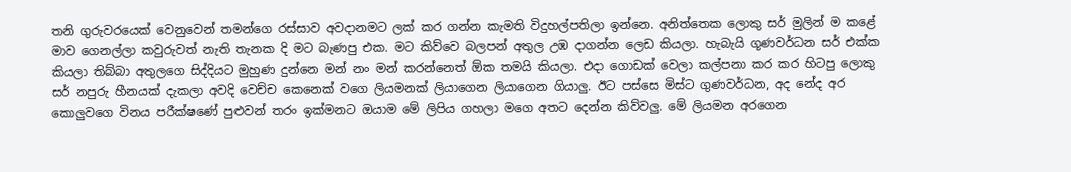තනි ගුරුවරයෙක් වෙනුවෙන් තමන්ගෙ රස්සාව අවදානමට ලක් කර ගන්න කැමති විදුහල්පතිලා ඉන්නෙ. අනිත්තෙක ලොකු සර් මුලින් ම කළේ මාව ගෙනල්ලා කවුරුවත් නැති තැනක දි මට බැණපු එක. මට කිව්වෙ බලපන් අතුල උඹ දාගන්න ලෙඩ කියලා. හැබැයි ගූණවර්ධන සර් එක්ක කියලා තිබ්බා අතුලගෙ සිද්දියට මුහුණ දුන්නෙ මන් නං මන් කරන්නෙත් ඕක තමයි කියලා. එදා ගොඩක් වෙලා කල්පනා කර කර හිටපු ලොකු සර් නපුරු හීනයක් දැකලා අවදි වෙච්ච කෙනෙක් වගෙ ලියමනක් ලියාගෙන ලියාගෙන ගියාලු. ඊට පස්සෙ මිස්ට ගුණවර්ධන, අද නේද අර කොලුවගෙ විනය පරීක්ෂණේ පුළුවන් තරං ඉක්මනට ඔයාම මේ ලිපිය ගහලා මගෙ අතට දෙන්න කිව්වලු. මේ ලියමන අරගෙන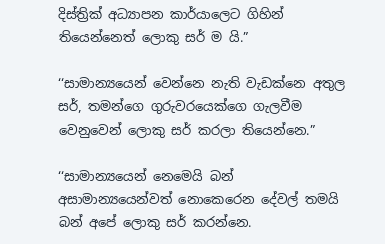දිස්ත්‍රික් අධ්‍යාපන කාර්යාලෙට ගිහින් තියෙන්නෙත් ලොකු සර් ම යි.”

‘‘සාමාන්‍යයෙන් වෙන්නෙ නැති වැඩක්නෙ අතුල සර්, තමන්ගෙ ගුරුවරයෙක්ගෙ ගැලවීම වෙනුවෙන් ලොකු සර් කරලා තියෙන්නෙ.”

‘‘සාමාන්‍යයෙන් නෙමෙයි බන් අසාමාන්‍යයෙන්වත් නොකෙරෙන දේවල් තමයි බන් අපේ ලොකු සර් කරන්නෙ.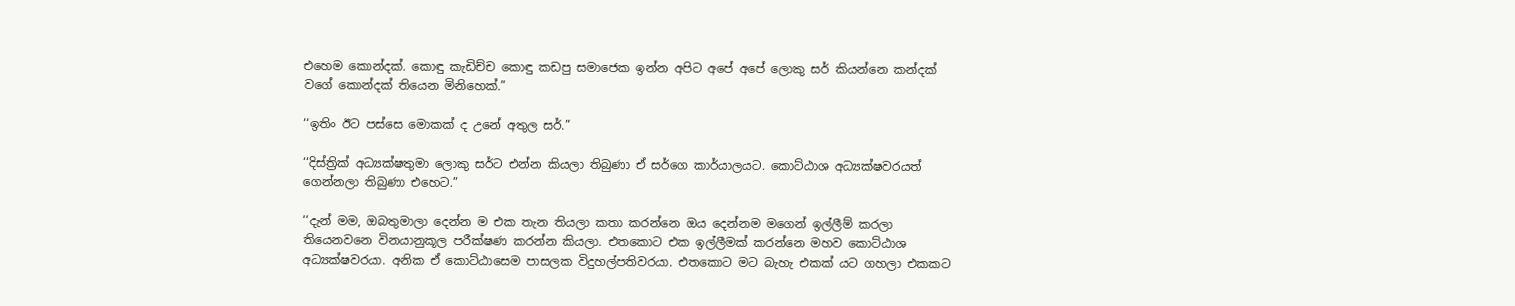එහෙම කොන්දක්. කොඳු කැඩිච්ච කොඳු කඩපු සමාජෙක ඉන්න අපිට අපේ අපේ ලොකු සර් කියන්නෙ කන්දක් වගේ කොන්දක් තියෙන මිනිහෙක්.”

‘‘ඉතිං ඊට පස්සෙ මොකක් ද උනේ අතුල සර්.”

‘‘දිස්ත්‍රික් අධ්‍යක්ෂතුමා ලොකු සර්ට එන්න කියලා තිබුණා ඒ සර්ගෙ කාර්යාලයට. කොට්ඨාශ අධ්‍යක්ෂවරයත් ගෙන්නලා තිබුණා එහෙට.”

‘‘දැන් මම, ඔබතුමාලා දෙන්න ම එක තැන තියලා කතා කරන්නෙ ඔය දෙන්නම මගෙන් ඉල්ලීම් කරලා තියෙනවනෙ විනයානුකූල පරීක්ෂණ කරන්න කියලා. එතකොට එක ඉල්ලීමක් කරන්නෙ මහව කොට්ඨාශ අධ්‍යක්ෂවරයා. අනික ඒ කොට්ඨාසෙම පාසලක විදුහල්පතිවරයා. එතකොට මට බැහැ එකක් යට ගහලා එකකට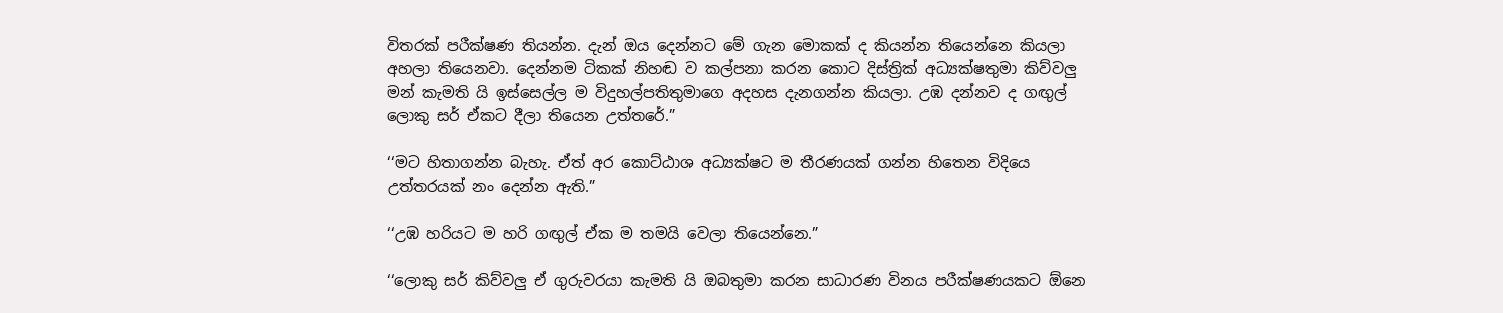විතරක් පරීක්ෂණ තියන්න. දැන් ඔය දෙන්නට මේ ගැන මොකක් ද කියන්න තියෙන්නෙ කියලා අහලා තියෙනවා. දෙන්නම ටිකක් නිහඬ ව කල්පනා කරන කොට දිස්ත්‍රික් අධ්‍යක්ෂතුමා කිව්වලු මන් කැමති යි ඉස්සෙල්ල ම විදුහල්පතිතුමාගෙ අදහස දැනගන්න කියලා. උඹ දන්නව ද ගඟුල් ලොකු සර් ඒකට දීලා තියෙන උත්තරේ.”

‘‘මට හිතාගන්න බැහැ. ඒත් අර කොට්ඨාශ අධ්‍යක්ෂට ම තීරණයක් ගන්න හිතෙන විදියෙ උත්තරයක් නං දෙන්න ඇති.”

‘‘උඹ හරියට ම හරි ගඟුල් ඒක ම තමයි වෙලා තියෙන්නෙ.”

‘‘ලොකු සර් කිව්වලු ඒ ගුරුවරයා කැමති යි ඔබතුමා කරන සාධාරණ විනය පරීක්ෂණයකට ඕනෙ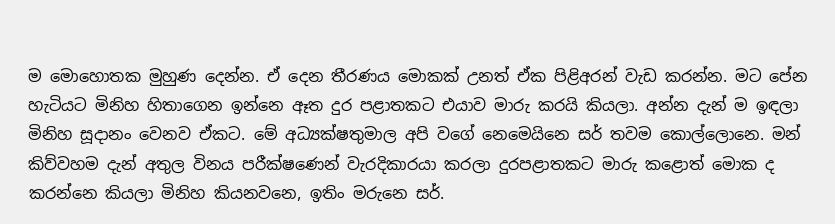ම මොහොතක මුහුණ දෙන්න. ඒ දෙන තීරණය මොකක් උනත් ඒක පිළිඅරන් වැඩ කරන්න. මට පේන හැටියට මිනිහ හිතාගෙන ඉන්නෙ ඈත දුර පළාතකට එයාව මාරු කරයි කියලා. අන්න දැන් ම ඉඳලා මිනිහ සූදානං වෙනව ඒකට. මේ අධ්‍යක්ෂතුමාල අපි වගේ නෙමෙයිනෙ සර් තවම කොල්ලොනෙ. මන් කිව්වහම දැන් අතුල විනය පරීක්ෂණෙන් වැරදිකාරයා කරලා දුරපළාතකට මාරු කළොත් මොක ද කරන්නෙ කියලා මිනිහ කියනවනෙ, ඉතිං මරුනෙ සර්.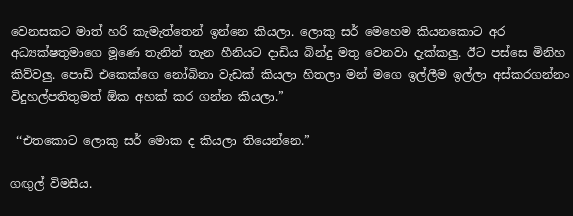වෙනසකට මාත් හරි කැමැත්තෙන් ඉන්නෙ කියලා. ලොකු සර් මෙහෙම කියනකොට අර අධ්‍යක්ෂතුමාගෙ මූණෙ තැනින් තැන හීනියට දාඩිය බින්දු මතු වෙනවා දැක්කලු. ඊට පස්සෙ මිනිහ කිව්වලු. පොඩි එකෙක්ගෙ නෝබිනා වැඩක් කියලා හිතලා මන් මගෙ ඉල්ලීම ඉල්ලා අස්කරගන්නං විදුහල්පතිතුමත් ඕක අහක් කර ගන්න කියලා.”

 ‘‘එතකොට ලොකු සර් මොක ද කියලා තියෙන්නෙ.”

ගඟුල් විමසීය.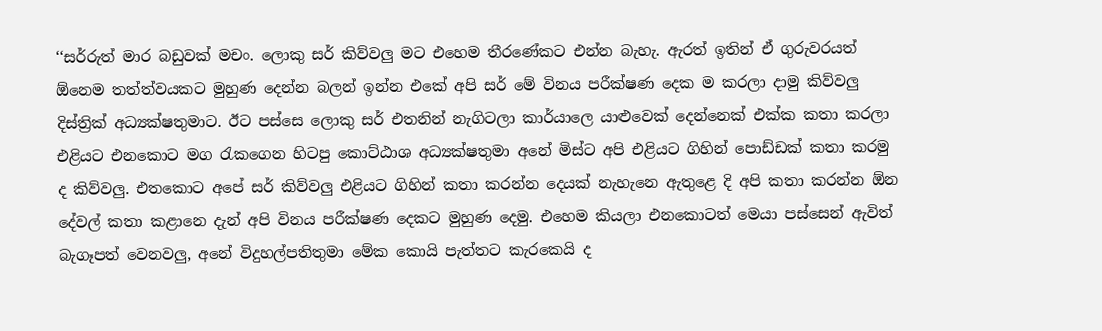‘‘සර්රුත් මාර බඩුවක් මචං. ලොකු සර් කිව්වලු මට එහෙම තීරණේකට එන්න බැහැ. ඇරත් ඉතින් ඒ ගුරුවරයත් ඕනෙම තත්ත්වයකට මුහුණ දෙන්න බලන් ඉන්න එකේ අපි සර් මේ විනය පරීක්ෂණ දෙක ම කරලා දාමු කිව්වලු දිස්ත්‍රික් අධ්‍යක්ෂතුමාට. ඊට පස්සෙ ලොකු සර් එතනින් නැගිටලා කාර්යාලෙ යාළුවෙක් දෙන්නෙක් එක්ක කතා කරලා එළියට එනකොට මග රැකගෙන හිටපු කොට්ඨාශ අධ්‍යක්ෂතුමා අනේ මිස්ට අපි එළියට ගිහින් පොඩ්ඩක් කතා කරමු ද කිව්වලු. එතකොට අපේ සර් කිව්වලු එළියට ගිහින් කතා කරන්න දෙයක් නැහැනෙ ඇතුළෙ දි අපි කතා කරන්න ඕන දේවල් කතා කළානෙ දැන් අපි විනය පරීක්ෂණ දෙකට මුහුණ දෙමු. එහෙම කියලා එනකොටත් මෙයා පස්සෙන් ඇවිත් බැගෑපත් වෙනවලු, අනේ විදුහල්පතිතුමා මේක කොයි පැත්තට කැරකෙයි ද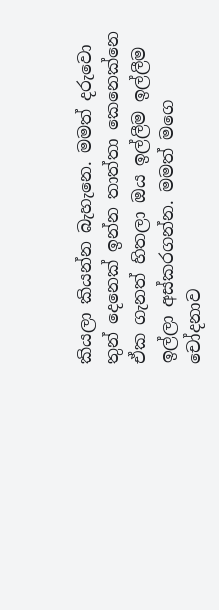කියලා කියන්න බැහැනෙ. මමත් දරුවො තුන් දෙනෙක් ඉන්න තාත්තා කෙනෙක්නෙ ඒක ගැනත් හිතලා ඔය ඉල්ලීම ඉල්ලීම ඉල්ලා අස්කරගන්න. මමත් මගෙ චෝදනාව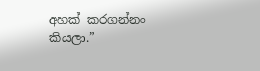අහක් කරගන්නං කියලා.”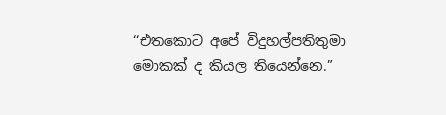‘‘එතකොට අපේ විදුහල්පතිතුමා මොකක් ද කියල තියෙන්නෙ.”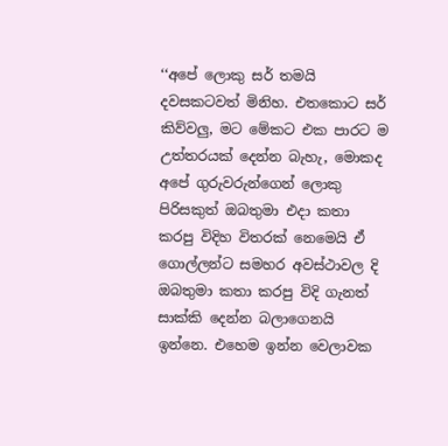‘‘අපේ ලොකු සර් තමයි දවසකටවත් මිනිහ. එතකොට සර් කිව්වලු, මට මේකට එක පාරට ම උත්තරයක් දෙන්න බැහැ, මොකද අපේ ගුරුවරුන්ගෙන් ලොකු පිරිසකුත් ඔබතුමා එදා කතා කරපු විදිහ විතරක් නෙමෙයි ඒ ගොල්ලන්ට සමහර අවස්ථාවල දි ඔබතුමා කතා කරපු විදි ගැනත් සාක්කි දෙන්න බලාගෙනයි ඉන්නෙ. එහෙම ඉන්න වෙලාවක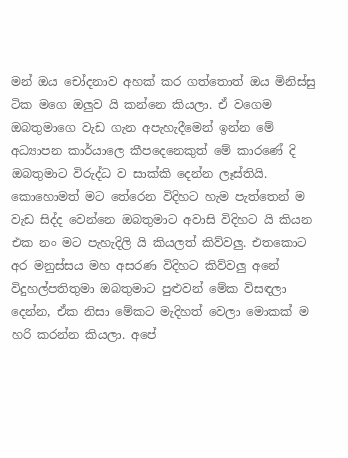මන් ඔය චෝදනාව අහක් කර ගත්තොත් ඔය මිනිස්සු ටික මගෙ ඔලුව යි කන්නෙ කියලා. ඒ වගෙම ඔබතුමාගෙ වැඩ ගැන අපැහැදීමෙන් ඉන්න මේ අධ්‍යාපන කාර්යාලෙ කීපදෙනෙකුත් මේ කාරණේ දි ඔබතුමාට විරුද්ධ ව සාක්කි දෙන්න ලෑස්තියි. කොහොමත් මට තේරෙන විදිහට හැම පැත්තෙන් ම වැඩ සිද්ද වෙන්නෙ ඔබතුමාට අවාසි විදිහට යි කියන එක නං මට පැහැදිලි යි කියලත් කිව්වලු. එතකොට අර මනුස්සය මහ අසරණ විදිහට කිව්වලු අනේ විදුහල්පතිතුමා ඔබතුමාට පුළුවන් මේක විසඳලා දෙන්න, ඒක නිසා මේකට මැදිහත් වෙලා මොකක් ම හරි කරන්න කියලා. අපේ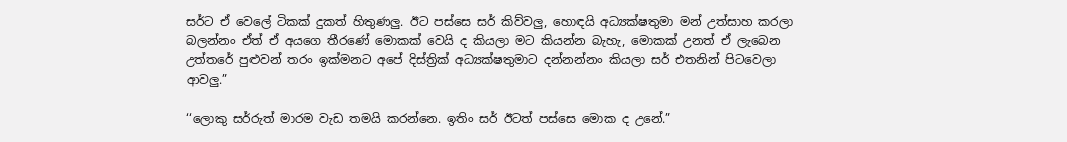සර්ට ඒ වෙලේ ටිකක් දුකත් හිතුණලු. ඊට පස්සෙ සර් කිව්වලු, හොඳයි අධ්‍යක්ෂතුමා මන් උත්සාහ කරලා බලන්නං ඒත් ඒ අයගෙ තීරණේ මොකක් වෙයි ද කියලා මට කියන්න බැහැ, මොකක් උනත් ඒ ලැබෙන උත්තරේ පුළුවන් තරං ඉක්මනට අපේ දිස්ත්‍රික් අධ්‍යක්ෂතුමාට දන්නන්නං කියලා සර් එතනින් පිටවෙලා ආවලු.”

‘‘ලොකු සර්රුත් මාරම වැඩ තමයි කරන්නෙ. ඉතිං සර් ඊටත් පස්සෙ මොක ද උනේ.”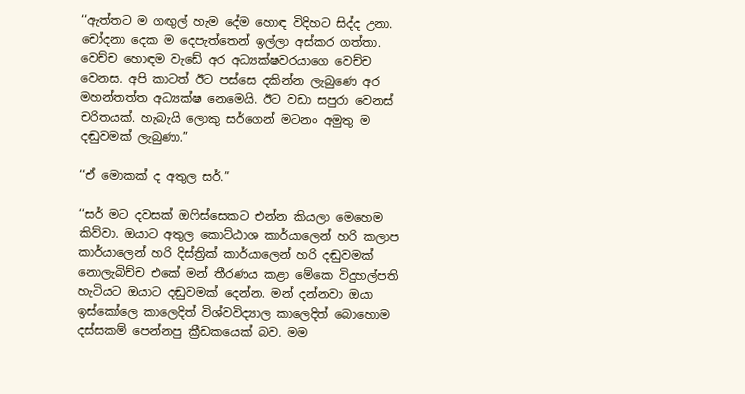‘‘ඇත්තට ම ගඟුල් හැම දේම හොඳ විදිහට සිද්ද උනා. චෝදනා දෙක ම දෙපැත්තෙන් ඉල්ලා අස්කර ගත්තා. වෙච්ච හොඳම වැඩේ අර අධ්‍යක්ෂවරයාගෙ වෙච්ච වෙනස. අපි කාටත් ඊට පස්සෙ දකින්න ලැබුණෙ අර මහන්තත්ත අධ්‍යක්ෂ නෙමෙයි. ඊට වඩා සපුරා වෙනස් චරිතයක්. හැබැයි ලොකු සර්ගෙන් මටනං අමුතු ම දඬුවමක් ලැබුණා.”

‘‘ඒ මොකක් ද අතුල සර්.”

‘‘සර් මට දවසක් ඔෆිස්සෙකට එන්න කියලා මෙහෙම කිව්වා. ඔයාට අතුල කොට්ඨාශ කාර්යාලෙන් හරි කලාප කාර්යාලෙන් හරි දිස්ත්‍රික් කාර්යාලෙන් හරි දඬුවමක් නොලැබිච්ච එකේ මන් තීරණය කළා මේකෙ විදුහල්පති හැටියට ඔයාට දඬුවමක් දෙන්න. මන් දන්නවා ඔයා ඉස්කෝලෙ කාලෙදිත් විශ්වවිද්‍යාල කාලෙදිත් බොහොම දස්සකම් පෙන්නපු ක්‍රීඩකයෙක් බව. මම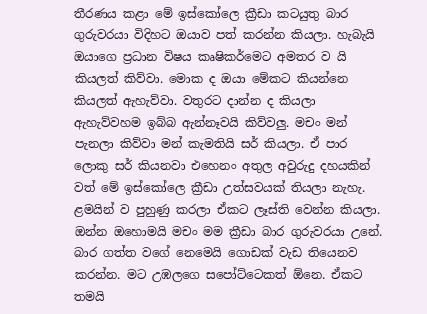තීරණය කළා මේ ඉස්කෝලෙ ක්‍රීඩා කටයුතු බාර ගුරුවරයා විදිහට ඔයාව පත් කරන්න කියලා. හැබැයි ඔයාගෙ ප්‍රධාන විෂය කෘෂිකර්මෙට අමතර ව යි කියලත් කිව්වා. මොක ද ඔයා මේකට කියන්නෙ කියලත් ඇහැව්වා. වතුරට දාන්න ද කියලා ඇහැව්වහම ඉබ්බ ඇන්නෑවයි කිව්වලු. මචං මන් පැනලා කිව්වා මන් කැමතියි සර් කියලා. ඒ පාර ලොකු සර් කියනවා එහෙනං අතුල අවුරුදු දහයකින් වත් මේ ඉස්කෝලෙ ක්‍රීඩා උත්සවයක් තියලා නැහැ. ළමයින් ව පුහුණු කරලා ඒකට ලෑස්ති වෙන්න කියලා. ඔන්න ඔහොමයි මචං මම ක්‍රීඩා බාර ගුරුවරයා උනේ. බාර ගත්ත වගේ නෙමෙයි ගොඩක් වැඩ තියෙනව කරන්න. මට උඹලගෙ සපෝට්ටෙකත් ඕනෙ. ඒකට තමයි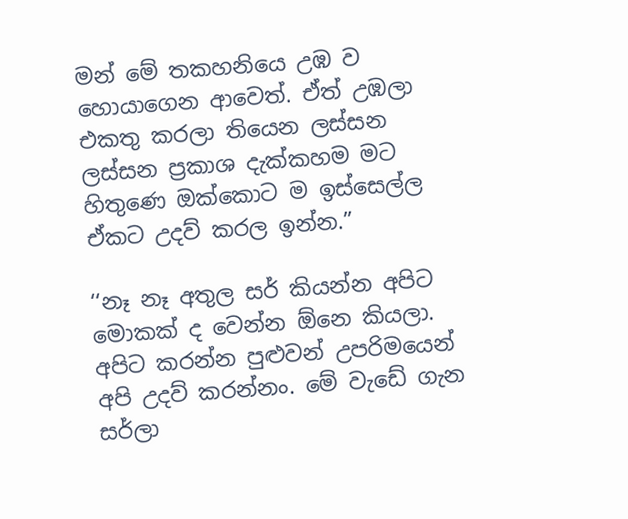මන් මේ තකහනියෙ උඹ ව හොයාගෙන ආවෙත්. ඒත් උඹලා එකතු කරලා තියෙන ලස්සන ලස්සන ප්‍රකාශ දැක්කහම මට හිතුණෙ ඔක්කොට ම ඉස්සෙල්ල ඒකට උදව් කරල ඉන්න.”

‘‘නෑ නෑ අතුල සර් කියන්න අපිට මොකක් ද වෙන්න ඕනෙ කියලා. අපිට කරන්න පුළුවන් උපරිමයෙන් අපි උදව් කරන්නං. මේ වැඩේ ගැන සර්ලා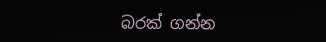බරක් ගන්න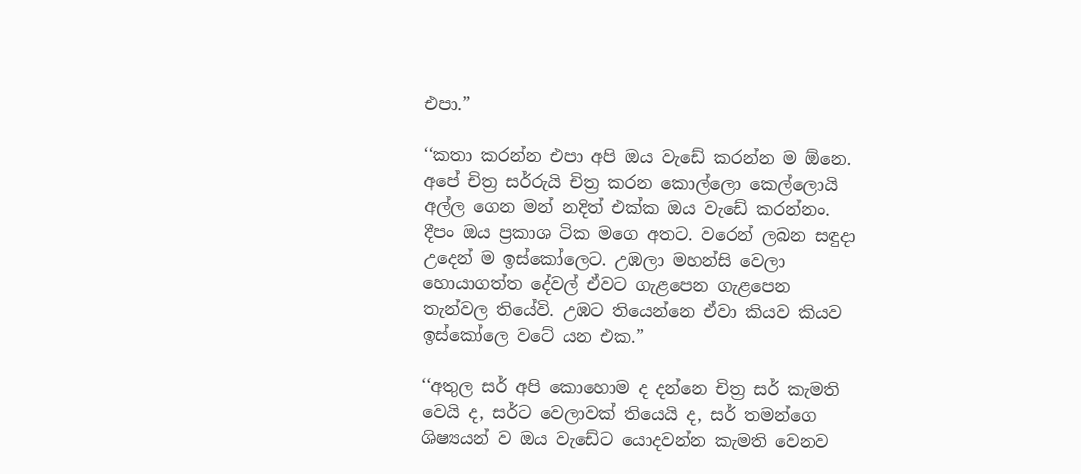එපා.”

‘‘කතා කරන්න එපා අපි ඔය වැඩේ කරන්න ම ඕනෙ. අපේ චිත්‍ර සර්රුයි චිත්‍ර කරන කොල්ලො කෙල්ලොයි අල්ල ගෙන මන් නදිත් එක්ක ඔය වැඩේ කරන්නං. දීපං ඔය ප්‍රකාශ ටික මගෙ අතට. වරෙන් ලබන සඳුදා උදෙන් ම ඉස්කෝලෙට. උඹලා මහන්සි වෙලා හොයාගත්ත දේවල් ඒවට ගැළපෙන ගැළපෙන තැන්වල තියේවි. උඹට තියෙන්නෙ ඒවා කියව කියව ඉස්කෝලෙ වටේ යන එක.”

‘‘අතුල සර් අපි කොහොම ද දන්නෙ චිත්‍ර සර් කැමති වෙයි ද, සර්ට වෙලාවක් තියෙයි ද, සර් තමන්ගෙ ශිෂ්‍යයන් ව ඔය වැඩේට යොදවන්න කැමති වෙනව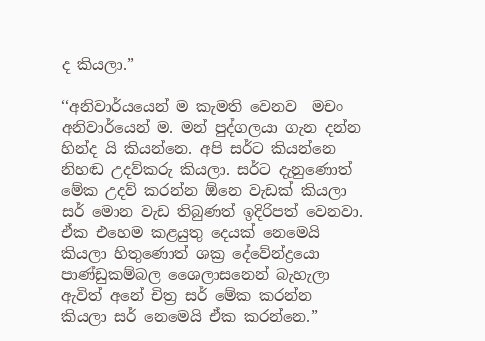ද කියලා.”

‘‘අනිවාර්යයෙන් ම කැමති වෙනව  මචං අනිවාර්යෙන් ම. මන් පුද්ගලයා ගැන දන්න හින්ද යි කියන්නෙ. අපි සර්ට කියන්නෙ නිහඬ උදව්කරු කියලා. සර්ට දැනුණොත් මේක උදව් කරන්න ඕනෙ වැඩක් කියලා සර් මොන වැඩ තිබුණත් ඉදිරිපත් වෙනවා. ඒක එහෙම කළයුතු දෙයක් නෙමෙයි කියලා හිතුණොත් ශක්‍ර දේවේන්ද්‍රයො පාණ්ඩුකම්බල ශෛලාසනෙන් බැහැලා ඇවිත් අනේ චිත්‍ර සර් මේක කරන්න කියලා සර් නෙමෙයි ඒක කරන්නෙ.”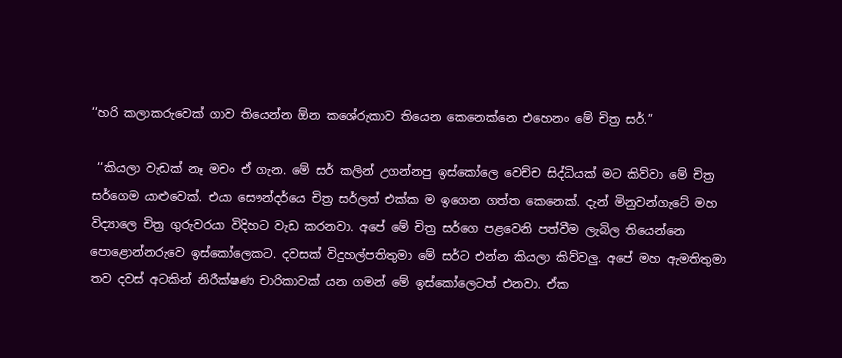‘‘හරි කලාකරුවෙක් ගාව තියෙන්න ඕන කශේරුකාව තියෙන කෙනෙක්නෙ එහෙනං මේ චිත්‍ර සර්.”

 ‘‘කියලා වැඩක් නෑ මචං ඒ ගැන. මේ සර් කලින් උගන්නපු ඉස්කෝලෙ වෙච්ච සිද්ධියක් මට කිව්වා මේ චිත්‍ර සර්ගෙම යාළුවෙක්. එයා සෞන්දර්යෙ චිත්‍ර සර්ලත් එක්ක ම ඉගෙන ගත්ත කෙනෙක්. දැන් මිනුවන්ගැටේ මහ විද්‍යාලෙ චිත්‍ර ගුරුවරයා විදිහට වැඩ කරනවා. අපේ මේ චිත්‍ර සර්ගෙ පළවෙනි පත්වීම ලැබිල තියෙන්නෙ පොළොන්නරුවෙ ඉස්කෝලෙකට. දවසක් විදුහල්පතිතුමා මේ සර්ට එන්න කියලා කිව්වලු. අපේ මහ ඇමතිතුමා තව දවස් අටකින් නිරීක්ෂණ චාරිකාවක් යන ගමන් මේ ඉස්කෝලෙටත් එනවා. ඒක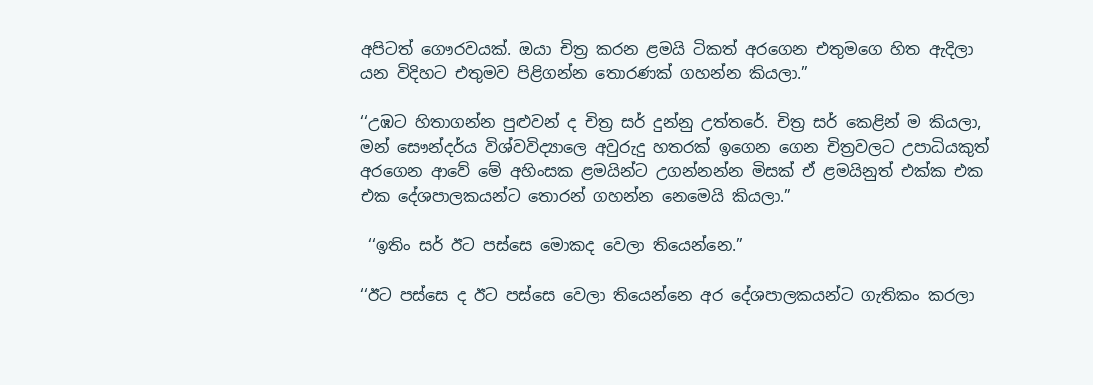අපිටත් ගෞරවයක්. ඔයා චිත්‍ර කරන ළමයි ටිකත් අරගෙන එතුමගෙ හිත ඇදිලා යන විදිහට එතුමව පිළිගන්න තොරණක් ගහන්න කියලා.”

‘‘උඹට හිතාගන්න පුළුවන් ද චිත්‍ර සර් දුන්නු උත්තරේ. චිත්‍ර සර් කෙළින් ම කියලා, මන් සෞන්දර්ය විශ්වවිද්‍යාලෙ අවුරුදු හතරක් ඉගෙන ගෙන චිත්‍රවලට උපාධියකුත් අරගෙන ආවේ මේ අහිංසක ළමයින්ට උගන්නන්න මිසක් ඒ ළමයිනුත් එක්ක එක එක දේශපාලකයන්ට තොරන් ගහන්න නෙමෙයි කියලා.”

 ‘‘ඉතිං සර් ඊට පස්සෙ මොකද වෙලා තියෙන්නෙ.”

‘‘ඊට පස්සෙ ද ඊට පස්සෙ වෙලා තියෙන්නෙ අර දේශපාලකයන්ට ගැතිකං කරලා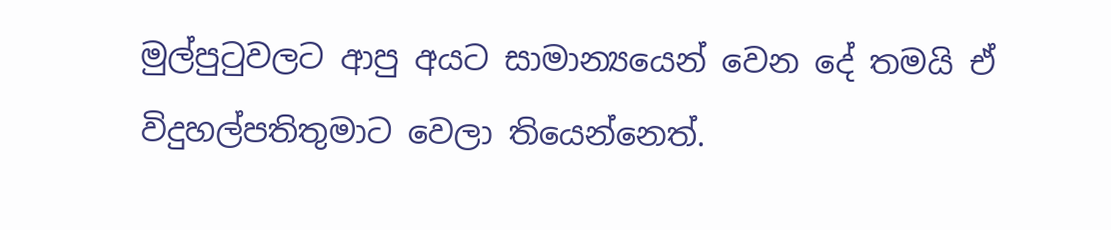මුල්පුටුවලට ආපු අයට සාමාන්‍යයෙන් වෙන දේ තමයි ඒ විදුහල්පතිතුමාට වෙලා තියෙන්නෙත්.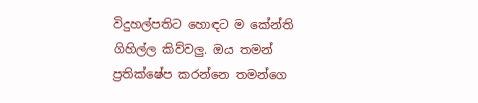විදුහල්පතිට හොඳට ම කේන්ති ගිහිල්ල කිව්වලු. ඔය තමන් ප්‍රතික්ෂේප කරන්නෙ තමන්ගෙ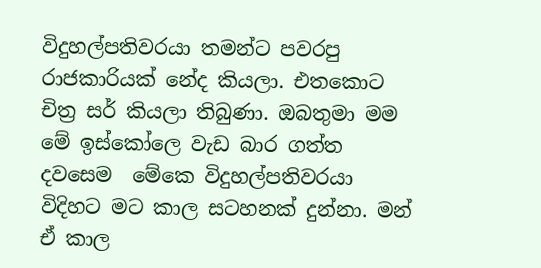විදුහල්පතිවරයා තමන්ට පවරපු රාජකාරියක් නේද කියලා. එතකොට චිත්‍ර සර් කියලා තිබුණා. ඔබතුමා මම මේ ඉස්කෝලෙ වැඩ බාර ගත්ත දවසෙම  මේකෙ විදුහල්පතිවරයා විදිහට මට කාල සටහනක් දුන්නා. මන් ඒ කාල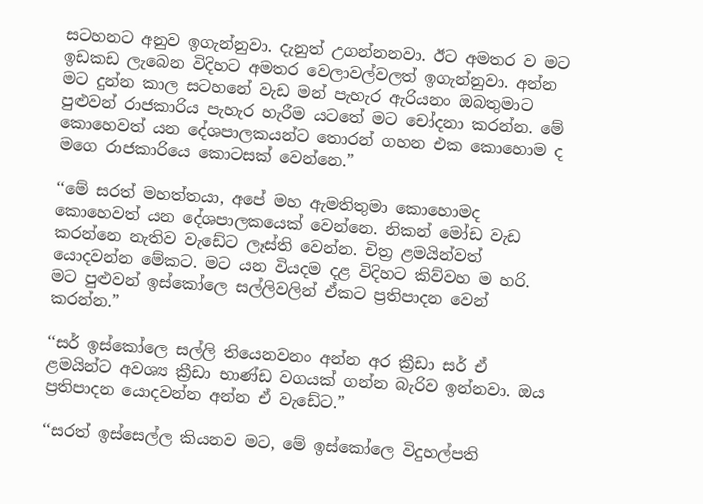සටහනට අනුව ඉගැන්නුවා. දැනුත් උගන්නනවා. ඊට අමතර ව මට ඉඩකඩ ලැබෙන විදිහට අමතර වෙලාවල්වලත් ඉගැන්නුවා. අන්න මට දුන්න කාල සටහනේ වැඩ මන් පැහැර ඇරියනං ඔබතුමාට පුළුවන් රාජකාරිය පැහැර හැරීම යටතේ මට චෝදනා කරන්න. මේ කොහෙවත් යන දේශපාලකයන්ට තොරන් ගහන එක කොහොම ද මගෙ රාජකාරියෙ කොටසක් වෙන්නෙ.”

‘‘මේ සරත් මහත්තයා, අපේ මහ ඇමතිතුමා කොහොමද කොහෙවත් යන දේශපාලකයෙක් වෙන්නෙ. නිකන් මෝඩ වැඩ කරන්නෙ නැතිව වැඩේට ලෑස්ති වෙන්න. චිත්‍ර ළමයින්වත් යොදවන්න මේකට. මට යන වියදම දළ විදිහට කිව්වහ ම හරි. මට පුළුවන් ඉස්කෝලෙ සල්ලිවලින් ඒකට ප්‍රතිපාදන වෙන් කරන්න.”

‘‘සර් ඉස්කෝලෙ සල්ලි තියෙනවනං අන්න අර ක්‍රීඩා සර් ඒ ළමයින්ට අවශ්‍ය ක්‍රීඩා භාණ්ඩ වගයක් ගන්න බැරිව ඉන්නවා. ඔය ප්‍රතිපාදන යොදවන්න අන්න ඒ වැඩේට.”

‘‘සරත් ඉස්සෙල්ල කියනව මට, මේ ඉස්කෝලෙ විදුහල්පති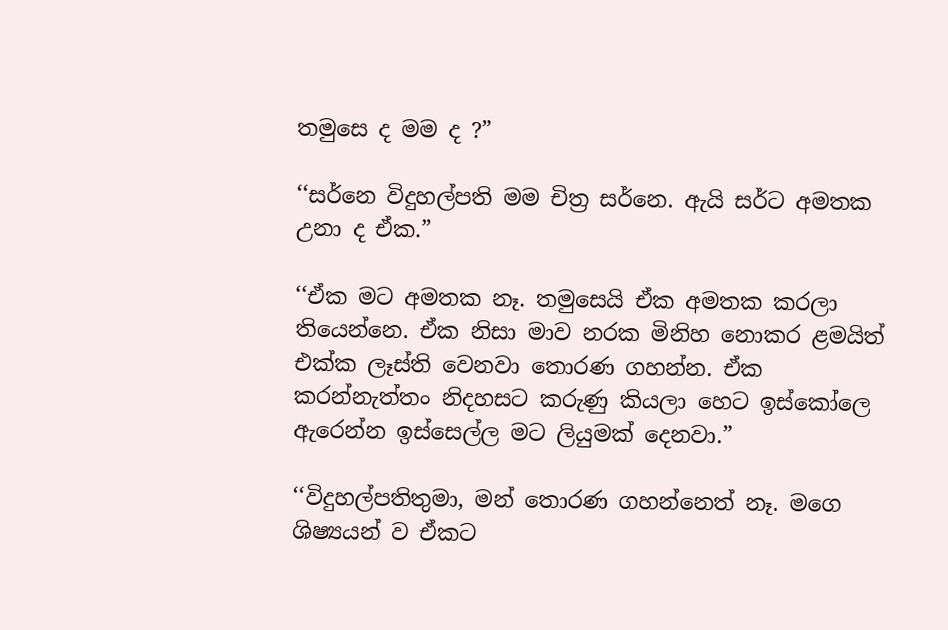තමුසෙ ද මම ද ?”

‘‘සර්නෙ විදුහල්පති මම චිත්‍ර සර්නෙ. ඇයි සර්ට අමතක උනා ද ඒක.”

‘‘ඒක මට අමතක නෑ. තමුසෙයි ඒක අමතක කරලා තියෙන්නෙ. ඒක නිසා මාව නරක මිනිහ නොකර ළමයිත් එක්ක ලෑස්ති වෙනවා තොරණ ගහන්න. ඒක කරන්නැත්තං නිදහසට කරුණු කියලා හෙට ඉස්කෝලෙ ඇරෙන්න ඉස්සෙල්ල මට ලියුමක් දෙනවා.”

‘‘විදුහල්පතිතුමා, මන් තොරණ ගහන්නෙත් නෑ. මගෙ ශිෂ්‍යයන් ව ඒකට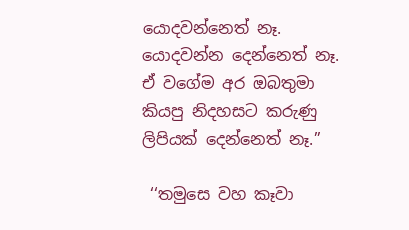යොදවන්නෙත් නෑ. යොදවන්න දෙන්නෙත් නෑ. ඒ වගේම අර ඔබතුමා කියපු නිදහසට කරුණු ලිපියක් දෙන්නෙත් නෑ.”

 ‘‘තමුසෙ වහ කෑවා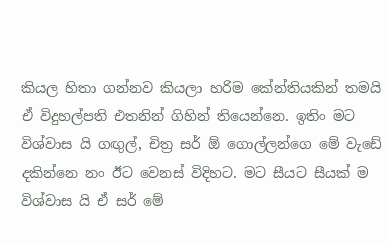කියල හිතා ගන්නව කියලා හරිම කේන්තියකින් තමයි ඒ විදුහල්පති එතනින් ගිහින් තියෙන්නෙ. ඉතිං මට විශ්වාස යි ගඟුල්, චිත්‍ර සර් ඕ ගොල්ලන්ගෙ මේ වැඩේ දකින්නෙ නං ඊට වෙනස් විදිහට. මට සීයට සීයක් ම විශ්වාස යි ඒ සර් මේ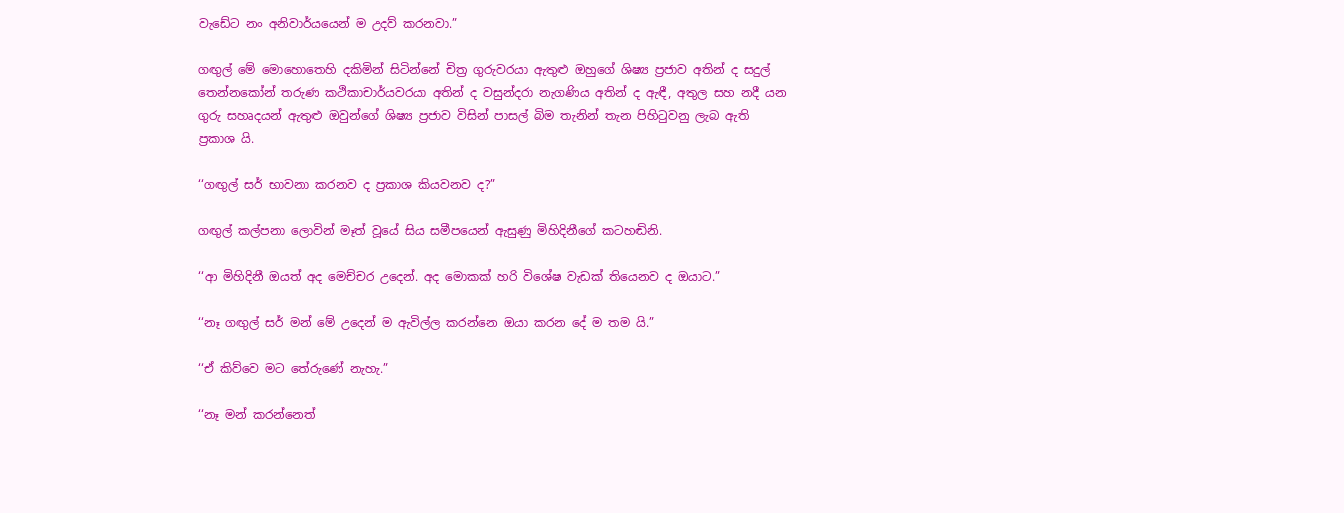වැඩේට නං අනිවාර්යයෙන් ම උදව් කරනවා.”

ගඟුල් මේ මොහොතෙහි දකිමින් සිටින්නේ චිත්‍ර ගුරුවරයා ඇතුළු ඔහුගේ ශිෂ්‍ය ප්‍රජාව අතින් ද සදුල් තෙන්නකෝන් තරුණ කථිකාචාර්යවරයා අතින් ද වසුන්දරා නැගණිය අතින් ද ඇඳී, අතුල සහ නදී යන ගුරු සහෘදයන් ඇතුළු ඔවුන්ගේ ශිෂ්‍ය ප්‍රජාව විසින් පාසල් බිම තැනින් තැන පිහිටුවනු ලැබ ඇති ප්‍රකාශ යි.

‘‘ගඟුල් සර් භාවනා කරනව ද ප්‍රකාශ කියවනව ද?”

ගඟුල් කල්පනා ලොවින් මෑත් වූයේ සිය සමීපයෙන් ඇසුණු මිහිදිනීගේ කටහඬිනි.

‘‘ආ මිහිදිනී ඔයත් අද මෙච්චර උදෙන්. අද මොකක් හරි විශේෂ වැඩක් තියෙනව ද ඔයාට.”

‘‘නෑ ගඟුල් සර් මන් මේ උදෙන් ම ඇවිල්ල කරන්නෙ ඔයා කරන දේ ම තම යි.”

‘‘ඒ කිව්වෙ මට තේරුණේ නැහැ.”

‘‘නෑ මන් කරන්නෙත්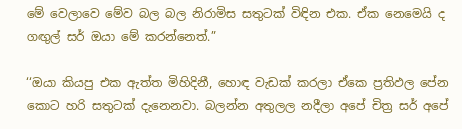මේ වෙලාවෙ මේව බල බල නිරාමිස සතුටක් විඳින එක. ඒක නෙමෙයි ද ගඟුල් සර් ඔයා මේ කරන්නෙත්.”

‘‘ඔයා කියපු එක ඇත්ත මිහිදිනී, හොඳ වැඩක් කරලා ඒකෙ ප්‍රතිඵල පේන කොට හරි සතුටක් දැනෙනවා. බලන්න අතුලල නදීලා අපේ චිත්‍ර සර් අපේ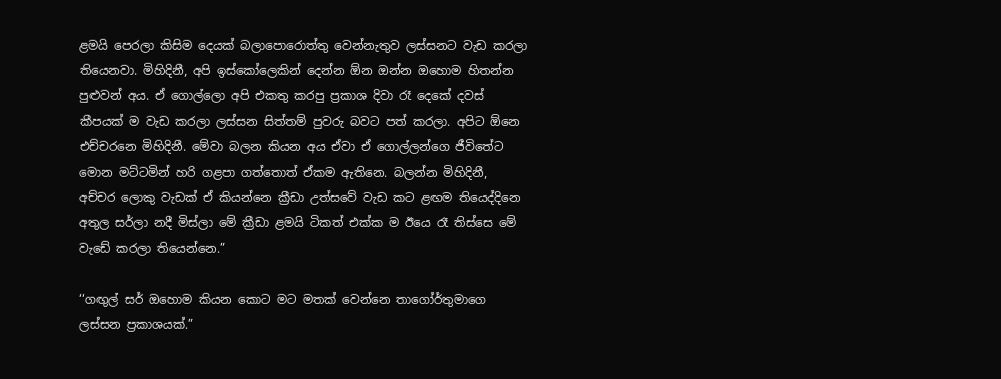ළමයි පෙරලා කිසිම දෙයක් බලාපොරොත්තු වෙන්නැතුව ලස්සනට වැඩ කරලා තියෙනවා. මිහිදිනී, අපි ඉස්කෝලෙකින් දෙන්න ඕන ඔන්න ඔහොම හිතන්න පුළුවන් අය. ඒ ගොල්ලො අපි එකතු කරපු ප්‍රකාශ දිවා රෑ දෙකේ දවස් කීපයක් ම වැඩ කරලා ලස්සන සිත්තම් පුවරු බවට පත් කරලා. අපිට ඕනෙ එච්චරනෙ මිහිදිනී. මේවා බලන කියන අය ඒවා ඒ ගොල්ලන්ගෙ ජීවිතේට මොන මට්ටමින් හරි ගළපා ගත්තොත් ඒකම ඇතිනෙ. බලන්න මිහිදිනී, අච්චර ලොකු වැඩක් ඒ කියන්නෙ ක්‍රීඩා උත්සවේ වැඩ කට ළඟම තියෙද්දිනෙ අතුල සර්ලා නදී මිස්ලා මේ ක්‍රීඩා ළමයි ටිකත් එක්ක ම ඊයෙ රෑ තිස්සෙ මේ වැඩේ කරලා තියෙන්නෙ.”

‘‘ගඟුල් සර් ඔහොම කියන කොට මට මතක් වෙන්නෙ තාගෝර්තුමාගෙ ලස්සන ප්‍රකාශයක්.”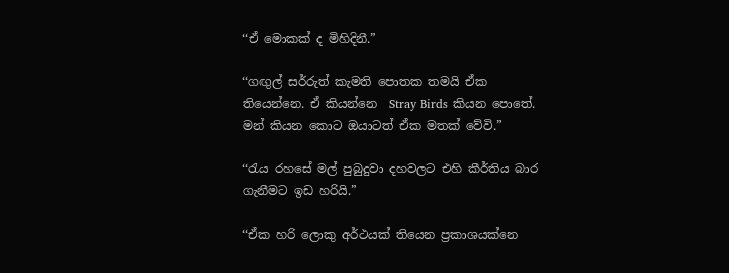‘‘ඒ මොකක් ද මිහිදිනී.”

‘‘ගඟුල් සර්රුත් කැමති පොතක තමයි ඒක තියෙන්නෙ. ඒ කියන්නෙ  Stray Birds කියන පොතේ. මන් කියන කොට ඔයාටත් ඒක මතක් වේවි.”

‘‘රැය රහසේ මල් පුබුදුවා දහවලට එහි කීර්තිය බාර ගැනීමට ඉඩ හරියි.”

‘‘ඒක හරි ලොකු අර්ථයක් තියෙන ප්‍රකාශයක්නෙ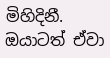මිහිදිනී. ඔයාටත් ඒවා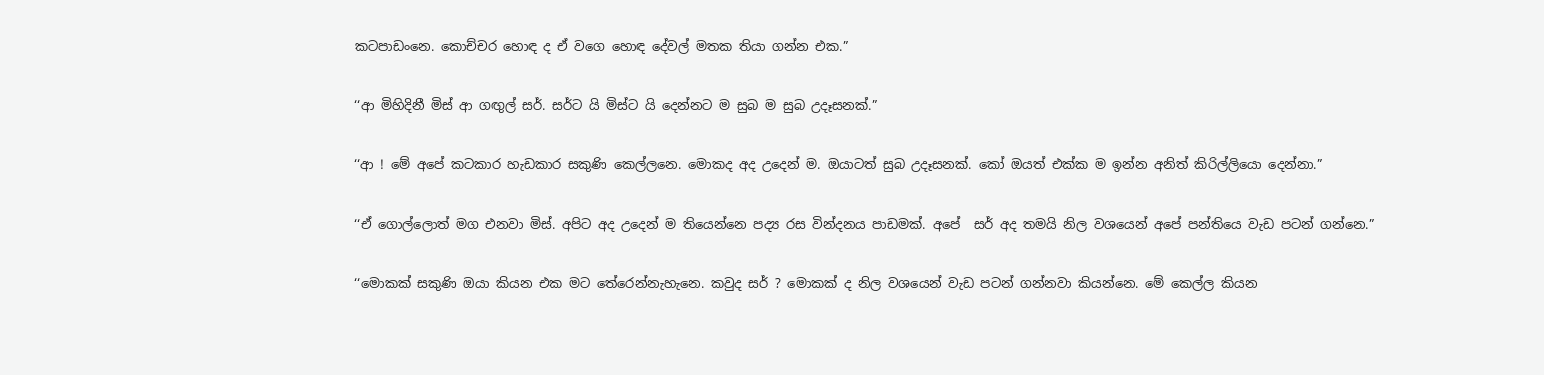කටපාඩංනෙ. කොච්චර හොඳ ද ඒ වගෙ හොඳ දේවල් මතක තියා ගන්න එක.”

‘‘ආ මිහිදිනී මිස් ආ ගඟුල් සර්. සර්ට යි මිස්ට යි දෙන්නට ම සුබ ම සුබ උදෑසනක්.”

‘‘ආ ! මේ අපේ කටකාර හැඩකාර සකුණි කෙල්ලනෙ. මොකද අද උදෙන් ම. ඔයාටත් සුබ උදෑසනක්. කෝ ඔයත් එක්ක ම ඉන්න අනිත් කිරිල්ලියො දෙන්නා.”

‘‘ඒ ගොල්ලොත් මග එනවා මිස්. අපිට අද උදෙන් ම තියෙන්නෙ පද්‍ය රස වින්දනය පාඩමක්. අපේ  සර් අද තමයි නිල වශයෙන් අපේ පන්තියෙ වැඩ පටන් ගන්නෙ.”

‘‘මොකක් සකුණි ඔයා කියන එක මට තේරෙන්නැහැනෙ. කවුද සර් ? මොකක් ද නිල වශයෙන් වැඩ පටන් ගන්නවා කියන්නෙ. මේ කෙල්ල කියන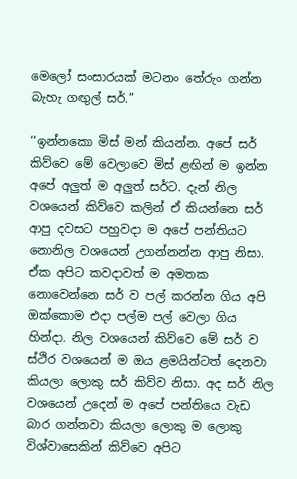මෙලෝ සංසාරයක් මටනං තේරුං ගන්න බැහැ ගඟුල් සර්.”

‘‘ඉන්නකො මිස් මන් කියන්න. අපේ සර් කිව්වෙ මේ වෙලාවෙ මිස් ළඟින් ම ඉන්න අපේ අලුත් ම අලුත් සර්ට. දැන් නිල වශයෙන් කිව්වෙ කලින් ඒ කියන්නෙ සර් ආපු දවසට පහුවදා ම අපේ පන්තියට නොනිල වශයෙන් උගන්නන්න ආපු නිසා. ඒක අපිට කවදාවත් ම අමතක නොවෙන්නෙ සර් ව පල් කරන්න ගිය අපි ඔක්කොම එදා පල්ම පල් වෙලා ගිය හින්දා. නිල වශයෙන් කිව්වෙ මේ සර් ව ස්ථිර වශයෙන් ම ඔය ළමයින්ටත් දෙනවා කියලා ලොකු සර් කිව්ව නිසා. අද සර් නිල වශයෙන් උදෙන් ම අපේ පන්තියෙ වැඩ බාර ගන්නවා කියලා ලොකු ම ලොකු විශ්වාසෙකින් කිව්වෙ අපිට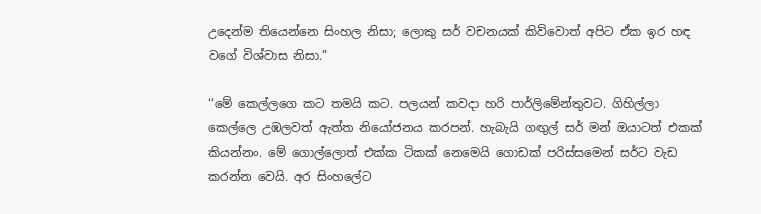උදෙන්ම තියෙන්නෙ සිංහල නිසා; ලොකු සර් වචනයක් කිව්වොත් අපිට ඒක ඉර හඳ වගේ විශ්වාස නිසා.”

‘‘මේ කෙල්ලගෙ කට තමයි කට. පලයන් කවදා හරි පාර්ලිමේන්තුවට. ගිහිල්ලා කෙල්ලෙ උඹලවත් ඇත්ත නියෝජනය කරපන්. හැබැයි ගඟුල් සර් මන් ඔයාටත් එකක් කියන්නං. මේ ගොල්ලොත් එක්ක ටිකක් නෙමෙයි ගොඩක් පරිස්සමෙන් සර්ට වැඩ කරන්න වෙයි. අර සිංහලේට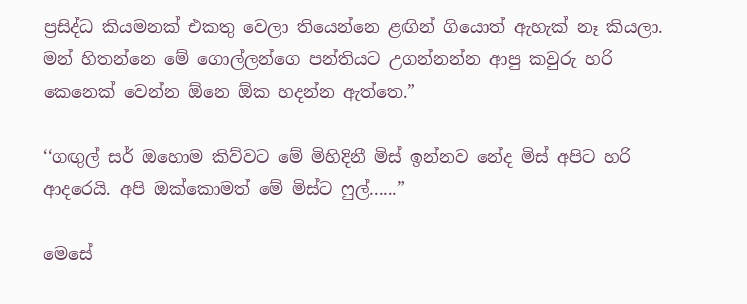ප්‍රසිද්ධ කියමනක් එකතු වෙලා තියෙන්නෙ ළඟින් ගියොත් ඇහැක් නෑ කියලා. මන් හිතන්නෙ මේ ගොල්ලන්ගෙ පන්තියට උගන්නන්න ආපු කවුරු හරි කෙනෙක් වෙන්න ඕනෙ ඕක හදන්න ඇත්තෙ.”

‘‘ගඟුල් සර් ඔහොම කිව්වට මේ මිහිදිනී මිස් ඉන්නව නේද මිස් අපිට හරි ආදරෙයි. අපි ඔක්කොමත් මේ මිස්ට ෆුල්......”

මෙසේ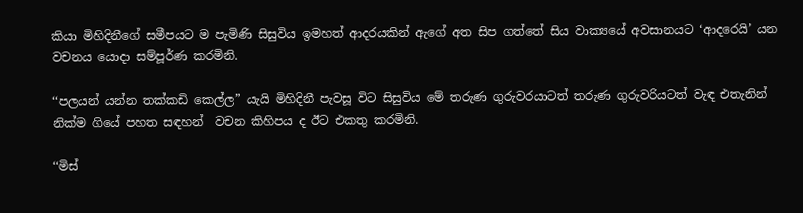කියා මිහිදිනීගේ සමීපයට ම පැමිණි සිසුවිය ඉමහත් ආදරයකින් ඇගේ අත සිප ගත්තේ සිය වාක්‍යයේ අවසානයට ‘ආදරෙයි’ යන වචනය යොදා සම්පූර්ණ කරමිනි.

‘‘පලයන් යන්න තක්කඩි කෙල්ල” යැයි මිහිදිනී පැවසූ විට සිසුවිය මේ තරුණ ගුරුවරයාටත් තරුණ ගුරුවරියටත් වැඳ එතැනින් නික්ම ගියේ පහත සඳහන්  වචන කිහිපය ද ඊට එකතු කරමිනි.

‘‘මිස්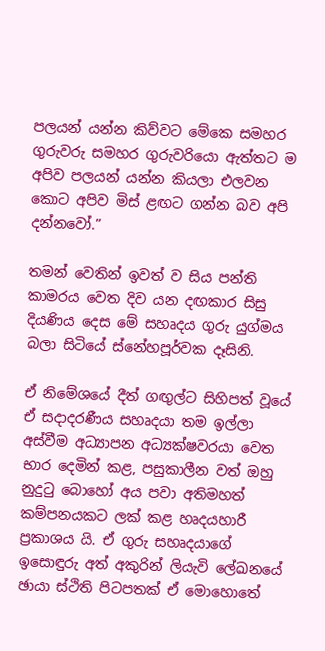පලයන් යන්න කිව්වට මේකෙ සමහර ගුරුවරු සමහර ගුරුවරියො ඇත්තට ම අපිව පලයන් යන්න කියලා එලවන කොට අපිව මිස් ළඟට ගන්න බව අපි දන්නවෝ.”

තමන් වෙතින් ඉවත් ව සිය පන්ති කාමරය වෙත දිව යන දඟකාර සිසු දියණිය දෙස මේ සහෘදය ගුරු යුග්මය බලා සිටියේ ස්නේහපූර්වක දෑසිනි.

ඒ නිමේශයේ දීත් ගඟුල්ට සිහිපත් වූයේ ඒ සදාදරණීය සහෘදයා තම ඉල්ලා අස්වීම අධ්‍යාපන අධ්‍යක්ෂවරයා වෙත භාර දෙමින් කළ, පසුකාලීන වත් ඔහු නුදුටු බොහෝ අය පවා අතිමහත් කම්පනයකට ලක් කළ හෘදයහාරී ප්‍රකාශය යි. ඒ ගුරු සහෘදයාගේ ඉසොඳුරු අත් අකුරින් ලියැවි ලේඛනයේ ඡායා ස්ථිති පිටපතක් ඒ මොහොතේ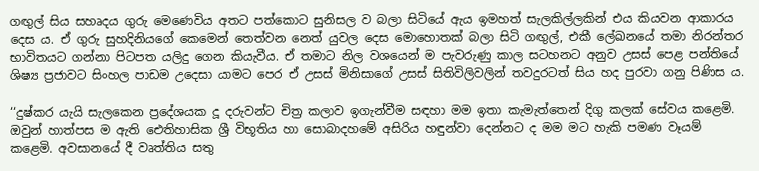ගඟුල් සිය සහෘදය ගුරු මෙණෙවිය අතට පත්කොට සුනිසල ව බලා සිටියේ ඇය ඉමහත් සැලකිල්ලකින් එය කියවන ආකාරය දෙස ය. ඒ ගුරු සුහදිනියගේ කෙමෙන් තෙත්වන නෙත් යුවල දෙස මොහොතක් බලා සිටි ගඟුල්, එකී ලේඛනයේ තමා නිරන්තර භාවිතයට ගන්නා පිටපත යලිදු ගෙන කියැවීය. ඒ තමාට නිල වශයෙන් ම පැවරුණු කාල සටහනට අනුව උසස් පෙළ පන්තියේ ශිෂ්‍ය ප්‍රජාවට සිංහල පාඩම උදෙසා යාමට පෙර ඒ උසස් මිනිසාගේ උසස් සිතිවිලිවලින් තවදුරටත් සිය හද පුරවා ගනු පිණිස ය.

‘‘දුෂ්කර යැයි සැලකෙන ප්‍රදේශයක දූ දරුවන්ට චිත්‍ර කලාව ඉගැන්වීම සඳහා මම ඉතා කැමැත්තෙන් දිගු කලක් සේවය කළෙමි. ඔවුන් හාත්පස ම ඇති ඓතිහාසික ශ්‍රී විභූතිය හා සොබාදහමේ අසිරිය හඳුන්වා දෙන්නට ද මම මට හැකි පමණ වෑයම් කළෙමි. අවසානයේ දී වෘත්තිය සතු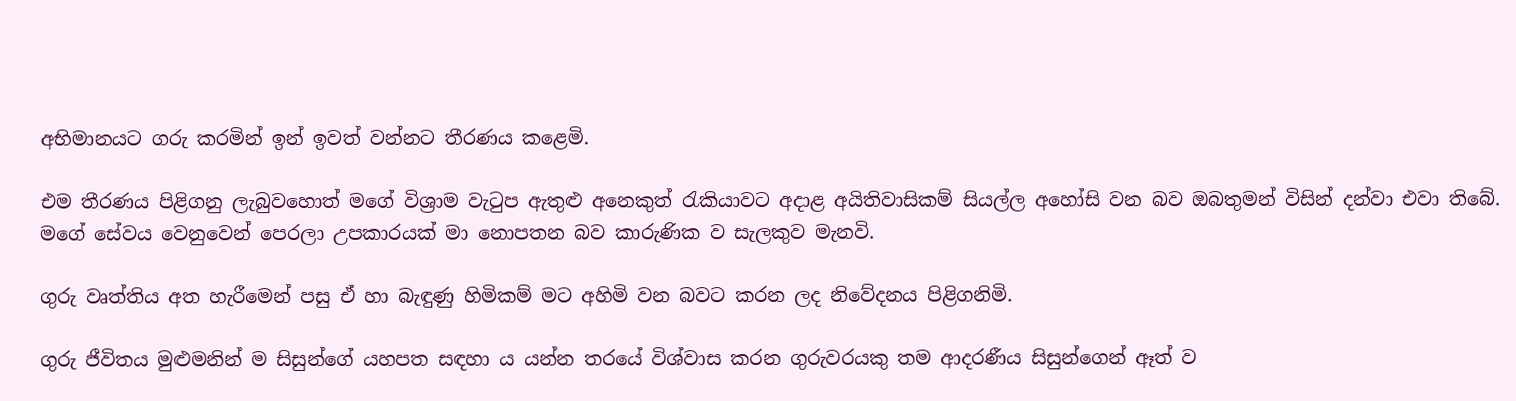අභිමානයට ගරු කරමින් ඉන් ඉවත් වන්නට තීරණය කළෙමි.

එම තීරණය පිළිගනු ලැබුවහොත් මගේ විශ්‍රාම වැටුප ඇතුළු අනෙකුත් රැකියාවට අදාළ අයිතිවාසිකම් සියල්ල අහෝසි වන බව ඔබතුමන් විසින් දන්වා එවා තිබේ. මගේ සේවය වෙනුවෙන් පෙරලා උපකාරයක් මා නොපතන බව කාරුණික ව සැලකුව මැනවි.

ගුරු වෘත්තිය අත හැරීමෙන් පසු ඒ හා බැඳුණු හිමිකම් මට අහිමි වන බවට කරන ලද නිවේදනය පිළිගනිමි.

ගුරු ජීවිතය මුළුමනින් ම සිසුන්ගේ යහපත සඳහා ය යන්න තරයේ විශ්වාස කරන ගුරුවරයකු තම ආදරණීය සිසුන්ගෙන් ඈත් ව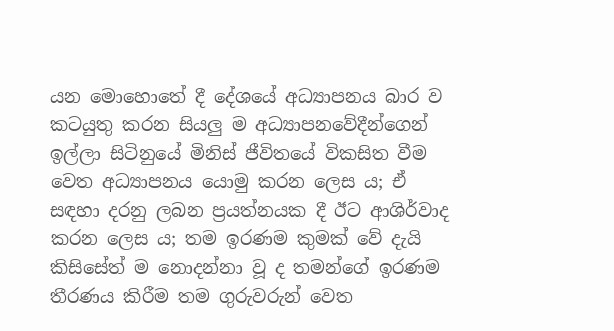යන මොහොතේ දී දේශයේ අධ්‍යාපනය බාර ව කටයුතු කරන සියලු ම අධ්‍යාපනවේදීන්ගෙන් ඉල්ලා සිටිනුයේ මිනිස් ජීවිතයේ විකසිත වීම වෙත අධ්‍යාපනය යොමු කරන ලෙස ය; ඒ සඳහා දරනු ලබන ප්‍රයත්නයක දී ඊට ආශිර්වාද කරන ලෙස ය; තම ඉරණම කුමක් වේ දැයි කිසිසේත් ම නොදන්නා වූ ද තමන්ගේ ඉරණම තීරණය කිරීම තම ගුරුවරුන් වෙත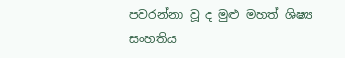පවරන්නා වූ ද මුළු මහත් ශිෂ්‍ය සංහතිය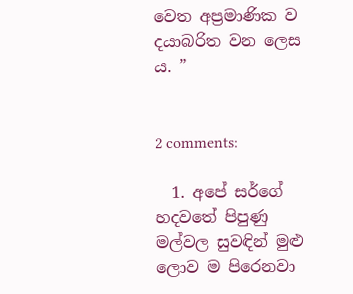වෙත අප්‍රමාණික ව දයාබරිත වන ලෙස ය. ”


2 comments:

  1. අපේ සර්ගේ හදවතේ පිපුණු මල්වල සුවඳින් මුළු ලොව ම පිරෙනවා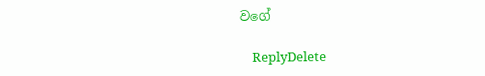වගේ

    ReplyDelete